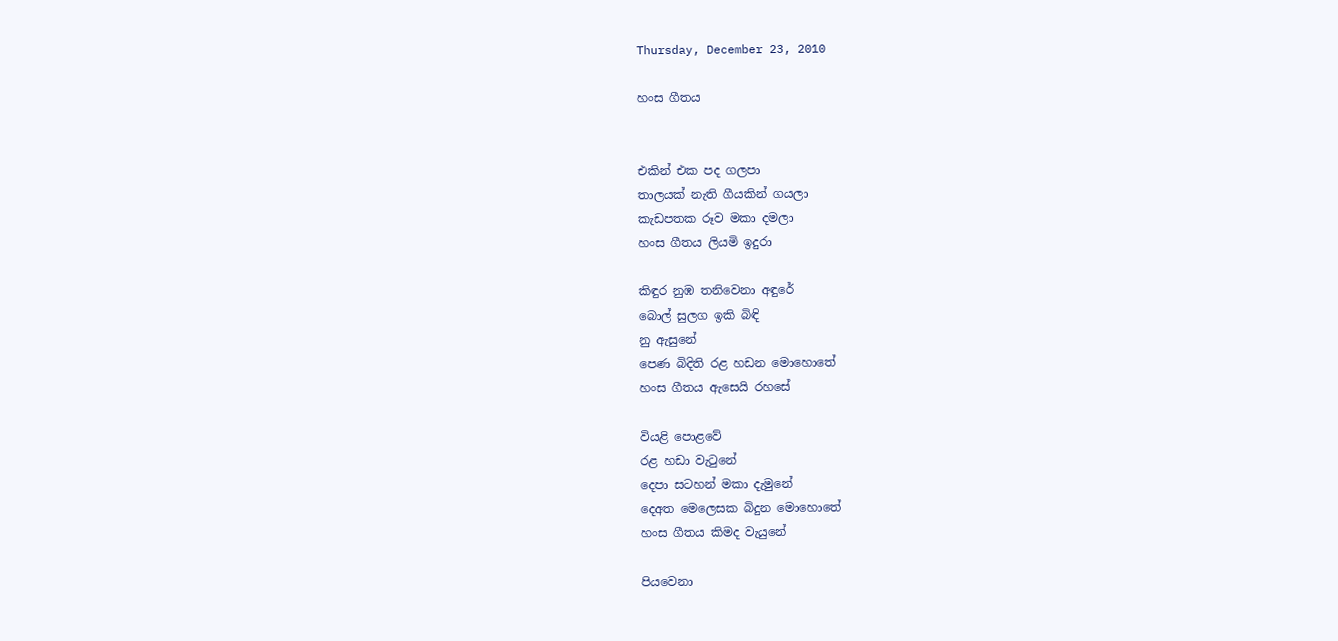Thursday, December 23, 2010

හංස ගීතය


එකින් එක පද ගලපා
තාලයක් නැති ගීයකින් ගයලා
කැඩපතක රූව මකා දමලා
හංස ගීතය ලියමි ඉදුරා

කිඳුර නුඹ තනිවෙනා අඳුරේ
බොල් සුලග ඉකි බිඳි
නු ඇසුනේ
පෙණ බිදිති රළ හඩන මොහොතේ
හංස ගීතය ඇසෙයි රහසේ

වියළි පොළවේ
රළ හඩා වැටුනේ
දෙපා සටහන් මකා දැමුනේ
දෙඅත මෙලෙසක බිදුන මොහොතේ
හංස ගීතය කිමද වැයුනේ

පියවෙනා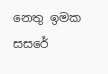නෙතු ඉමක සසරේ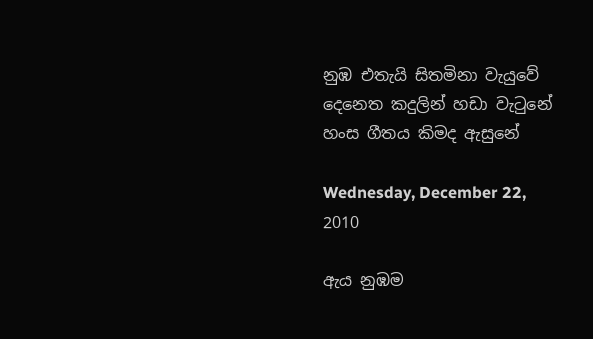නුඹ එතැයි සිතමිනා වැයුවේ
දෙනෙත කදුලින් හඩා වැටුනේ
හංස ගීතය කිමද ඇසුනේ

Wednesday, December 22, 2010

ඇය නුඹම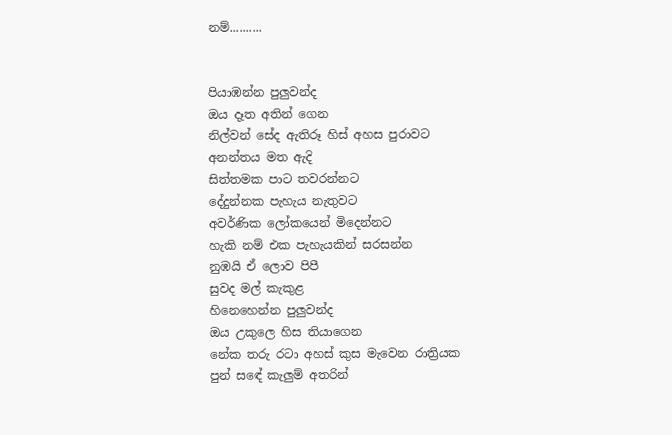නම්..........


පියාඹන්න පුලුවන්ද
ඔය දෑත අතින් ගෙන
නිල්වන් සේද ඇතිරූ හිස් අහස පුරාවට
අනන්තය මත ඇදි
සිත්තමක පාට තවරන්නට
දේදුන්නක පැහැය නැතුවට
අවර්ණික ලෝකයෙන් මිදෙන්නට
හැකි නම් එක පැහැයකින් සරසන්න
නුඹයි ඒ ලොව පිපී
සුවද මල් කැකුළ
හිනෙහෙන්න පුලුවන්ද
ඔය උකුලෙ හිස තියාගෙන
නේක තරු රටා අහස් කුස මැවෙන රාත්‍රියක
පුන් සඳේ කැලුම් අතරින්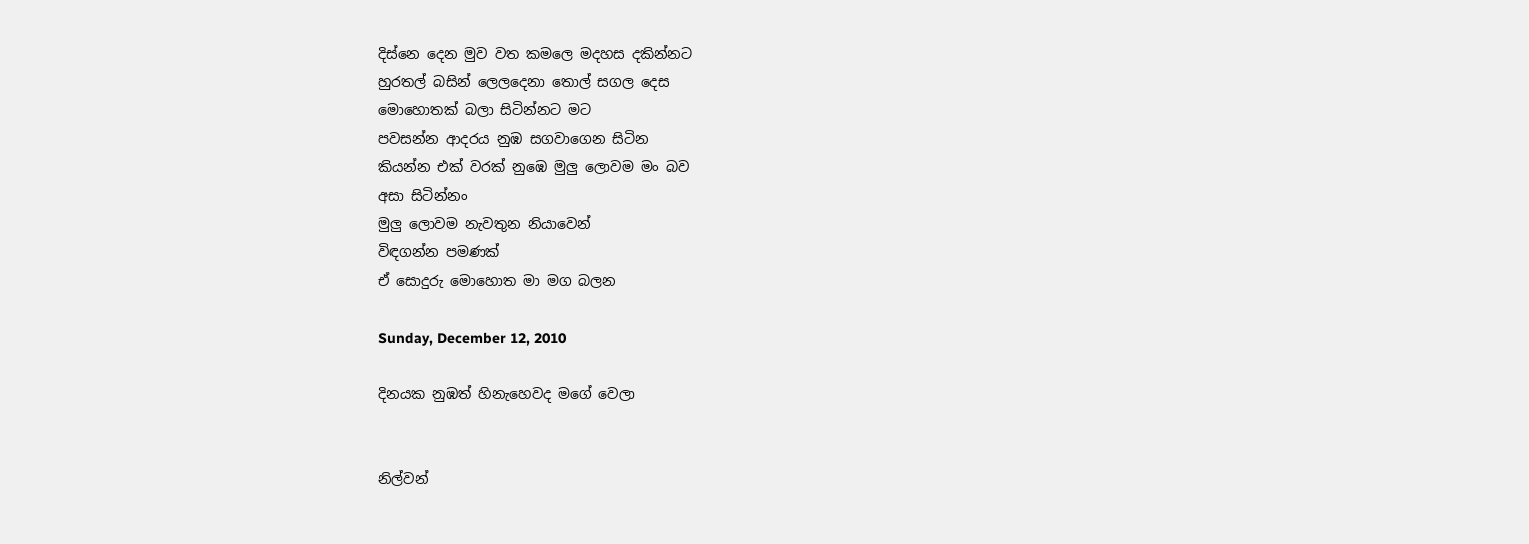දිස්නෙ දෙන මුව වත කමලෙ මදහස දකින්නට
හුරතල් බසින් ලෙලදෙනා තොල් සගල දෙස
මොහොතක් බලා සිටින්නට මට
පවසන්න ආදරය නුඹ සගවාගෙන සිටින
කියන්න එක් වරක් නුඹෙ මුලු ලොවම මං බව
අසා සිටින්නං
මුලු ලොවම නැවතුන නියාවෙන්
විඳගන්න පමණක්
ඒ සොදුරු මොහොත මා මග බලන

Sunday, December 12, 2010

දිනයක නුඹත් හිනැහෙවද මගේ වෙලා


නිල්වන්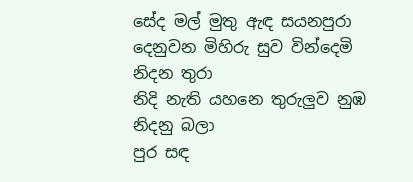සේද මල් මුතු ඇඳ සයනපුරා
දෙනුවන මිහිරු සුව වින්දෙමි නිදන තුරා
නිදි නැති යහනෙ තුරුලුව නුඹ නිදනු බලා
පුර සඳ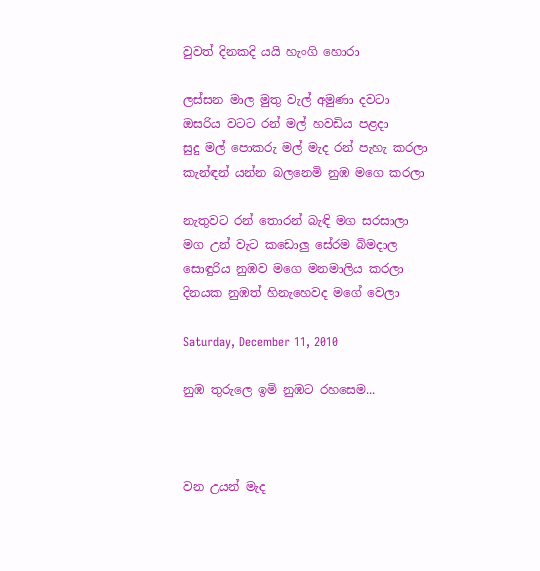වුවත් දිනකදි යයි හැංගි හොරා

ලස්සන මාල මුතු වැල් අමුණා දවටා
ඔසරිය වටට රන් මල් හවඩිය පළදා
සුදු මල් පොකරු මල් මැද රන් පැහැ කරලා
කැන්ඳන් යන්න බලනෙමි නුඹ මගෙ කරලා

නැතුවට රන් තොරන් බැඳි මග සරසාලා
මග උන් වැට කඩොලු සේරම බිමදාල
සොඳුරිය නුඹව මගෙ මනමාලිය කරලා
දිනයක නුඹත් හිනැහෙවද මගේ වෙලා

Saturday, December 11, 2010

නුඹ තුරු‍ලෙ ඉමි නුඹට රහසෙම...



වන උයන් මැද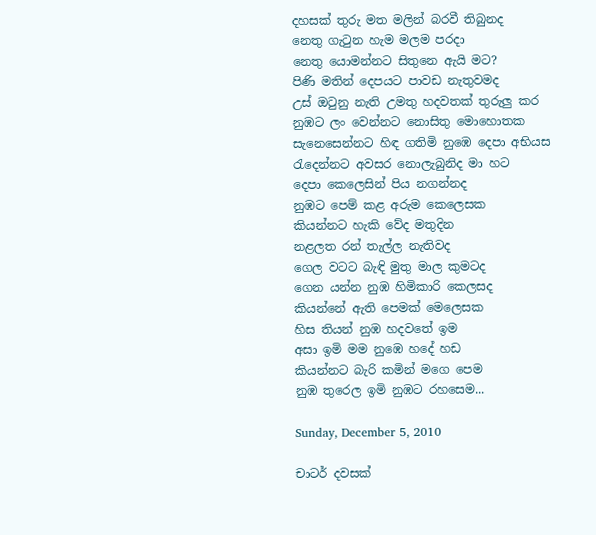දහසක් තුරු මත මලින් බරවී තිබුනද
නෙතු ගැටුන හැම මලම පරදා
නෙතු යොමන්නට සිතුනෙ ඇයි මට?
පිණි මතින් දෙපයට පාවඩ නැතුවමද
උස් ඔටුනු නැති උමතු හදවතක් තුරුලු කර
නුඹට ලං වෙන්නට නොසිතු මොහොතක
සැනෙසෙන්නට හිඳ ගතිමි නුඹෙ දෙපා අභියස
රැදෙන්නට අවසර නොලැබුනිද මා හට
දෙපා කෙලෙසින් පිය නගන්නද
නුඹට පෙම් කළ අරුම කෙලෙසක
කියන්නට හැකි වේද මතුදින
නළලත රන් තැල්ල නැතිවද
ගෙල වටට බැඳි මුතු මාල කුමටද
ගෙන යන්න නුඹ හිමිකාරි කෙලසද
කියන්නේ ඇති පෙමක් මෙලෙසක
හිස තියන් නුඹ හදවතේ ඉම
අසා ඉමි මම නුඹෙ හදේ හඩ
කියන්නට බැරි කමින් මගෙ පෙම
නුඹ තුරෙල ඉමි නුඹට රහසෙම...

Sunday, December 5, 2010

චාටර් දවසක්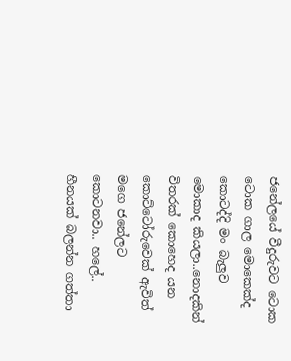ජනේලයේ වීදුරුවට ටොක ටොක ගාල මොකෙක්ද කොටද්දි මං බැලුව මොකාද කියලා..නොදකින් විතරක් කොහෙද යන කොට්ටෝරුවෙක් ඇවිත් මගෙ ජනේලට කොටනවා.. හලේ.. හීනයක් බලන්න ගත්තා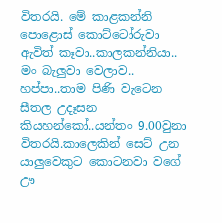විතරයි. මේ කාළකන්නි පොළොස් කොට්ටෝරුවා ඇවිත් කෑවා..කාලකන්නියා.. මං බැලුවා වෙලාව.. හප්පා..තාම පිණි වැටෙන සීතල උදෑසන කියහන්කෝ..යන්තං 9.00වුනා විතරයි.කාලෙකින් සෙට් උන යාලුවෙකුට කොටනවා වගේ ඌ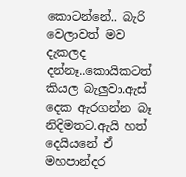කොටන්නේ.. බැරි වෙලාවත් මව දැකලද දන්නෑ..කොයිකටත් කියල බැලුවා.ඇස් දෙක ඇරගන්න බෑ නිදිමතට.ඇයි හත් දෙයියනේ ඒ මහපාන්දර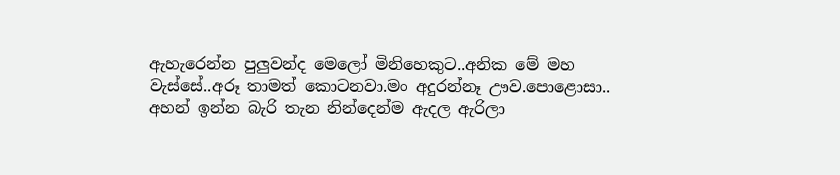ඇහැරෙන්න පුලුවන්ද මෙලෝ මිනිහෙකුට..අනික මේ මහ වැස්සේ..අරූ තාමත් කොටනවා.මං අදුරන්නෑ ඌව.පො‍ළොසා.. අහන් ඉන්න බැරි තැන නින්දෙන්ම ඇදල ඇරිලා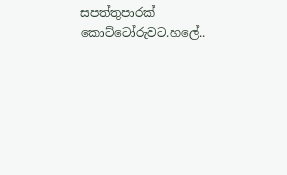සපත්තුපාරක් කොට්ටෝරුවට.හලේ..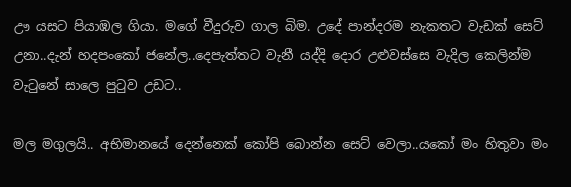ඌ යසට පියාඹල ගියා. මගේ වීදුරුව ගාල බිම. උදේ පාන්දරම නැකතට වැඩක් සෙට් උනා..දැන් හදපංකෝ ජනේල..දෙපැත්තට වැනී යද්දි දොර උළුවස්සෙ වැදිල කෙලින්ම වැටුනේ සාලෙ පුටුව උඩට..

මල මගුලයි.. අභිමානයේ දෙන්නෙක් කෝපි බොන්න සෙට් වෙලා..යකෝ මං හිතුවා මං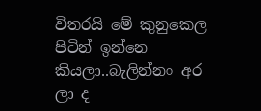විතරයි මේ කුනුකෙල පිටින් ඉන්නෙ කියලා..බැලින්නං අර ලා ද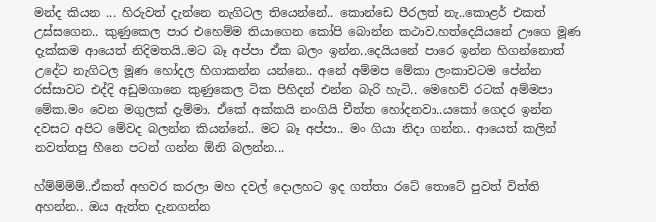මන්ද කියන ... හිරුවත් දැන්නෙ නැගිටල තියෙන්නේ.. කොන්ඩෙ පීරලත් නැ..කොළර් එකත් උස්සගෙන.. කුණුකෙල පාර එහෙම්ම තියාගෙන කෝපි බොන්න කථාව.හත්දෙයියනේ ඌගෙ මූණ දැක්කම ආයෙත් නිදිමතයි..මට බෑ අප්පා ඒක බලං ඉන්න..දෙයියනේ පාරෙ ඉන්න හිගන්නොත් උදේට නැගිටල මූණ හෝදල හිගාකන්න යන්නෙ.. අනේ අම්මප මේකා ලංකාවටම පේන්න රස්සාවට එද්දි අඩුමගානෙ කුණුකෙල ටික පිහිදන් එන්න බැරි හැටි.. මෙහෙව් රටක් අම්මපා මේක.මං වෙන මගුලක් දැම්මා. ඒකේ අක්කයි නංගියි චීත්ත හෝදනවා..යකෝ ගෙදර ඉන්න දවසට අපිට මේවද බලන්න කියන්නේ.. මට බෑ අප්පා.. මං ගියා නිදා ගන්න.. ආයෙත් කලින් නවත්තපු හීනෙ පටන් ගන්න ඕනි බලන්න...

හ්ම්ම්ම්ම්..ඒකත් අහවර කරලා මහ දවල් දොලහට ඉද ගත්තා රටේ තොටේ පුවත් විත්ති අහන්න.. ඔය ඇත්ත දැනගන්න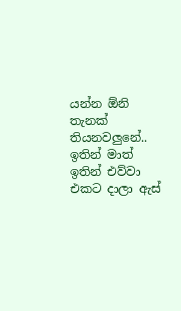යන්න ඕනි තැනක් තියනවලුනේ.. ඉතින් මාත් ඉතින් එව්වා එකට දාලා ඇස්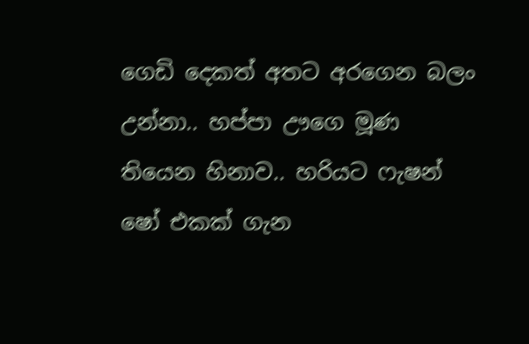ගෙඩි දෙකත් අතට අරගෙන බලං උන්නා.. හප්පා ඌගෙ මූණ තියෙන හිනාව.. හරියට ෆැෂන් ෂෝ එකක් ගැන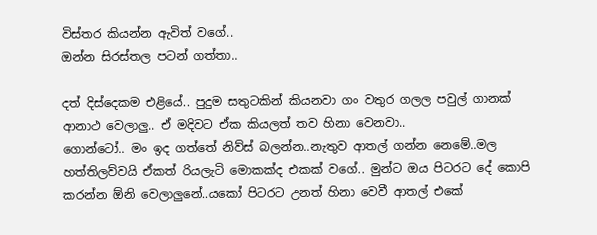විස්තර කියන්න ඇවිත් වගේ..
ඔන්න සිරස්තල පටන් ගත්තා..

දත් දිස්දෙකම එළියේ.. පුදුම සතුටකින් කියනවා ගං වතුර ගලල පවුල් ගානක් ආනාථ වෙලාලු.. ඒ මදිවට ඒක කියලත් තව හිනා වෙනවා..
ගොන්ටෝ.. මං ඉද ගත්තේ නිව්ස් බලන්න..නැතුව ආතල් ගන්න නෙමේ..මල හත්තිලව්වයි ඒකත් රියලැටි මොකක්ද එකක් වගේ.. මුන්ට ඔය පිටරට දේ කොපි කරන්න ඕනි වෙලාලුනේ..යකෝ පිටරට උනත් හිනා වෙවී ආතල් එකේ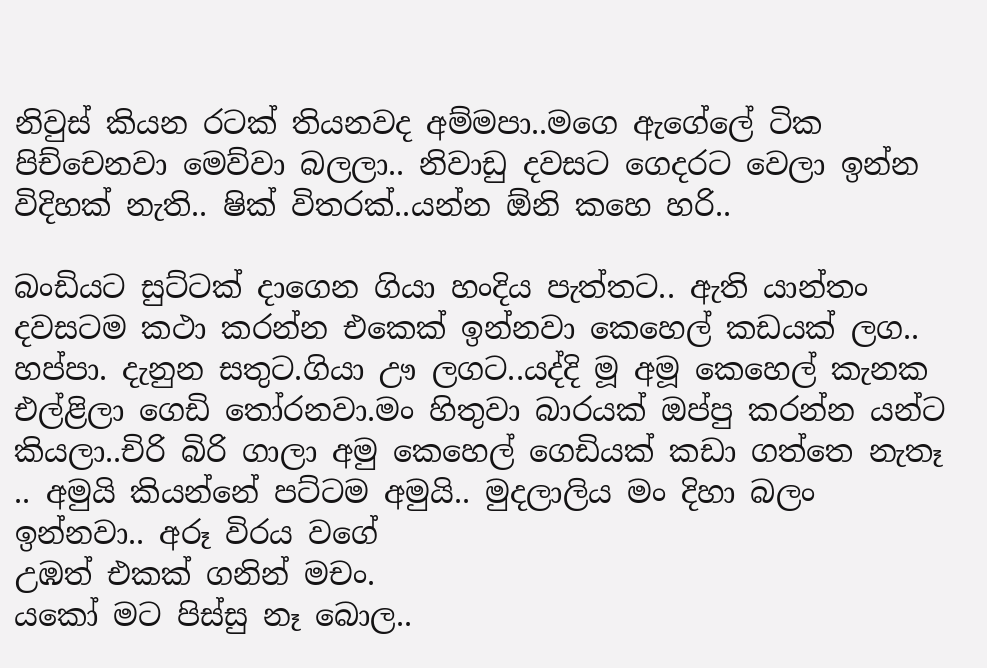නිවුස් කියන රටක් තියනවද අම්මපා..මගෙ ඇගේලේ ටික පිච්චෙනවා මෙව්වා බලලා.. නිවාඩු දවසට ගෙදරට වෙලා ඉන්න විදිහක් නැති.. ෂික් විතරක්..යන්න ඕනි කහෙ හරි..

බංඩියට සුට්ටක් දාගෙන ගියා හංදිය පැත්තට.. ඇති යාන්තං දවසටම කථා කරන්න එකෙක් ඉන්නවා කෙහෙල් කඩයක් ලග.. හප්පා. දැනුන සතුට.ගියා ඌ ලගට..යද්දි මූ අමූ කෙහෙල් කැනක එල්ළිලා ගෙඩි තෝරනවා‍.මං හිතුවා බාරයක් ඔප්පු කරන්න යන්ට කියලා..චිරි බිරි ගාලා අමු කෙහෙල් ගෙඩියක් කඩා ගත්තෙ නැතෑ .. අමුයි කියන්නේ පට්ටම අමුයි.. මුදලාලිය මං දිහා බලං ඉන්නවා.. අරූ විරය වගේ
උඹත් එකක් ගනින් මචං.
යකෝ මට පිස්සු නෑ බොල..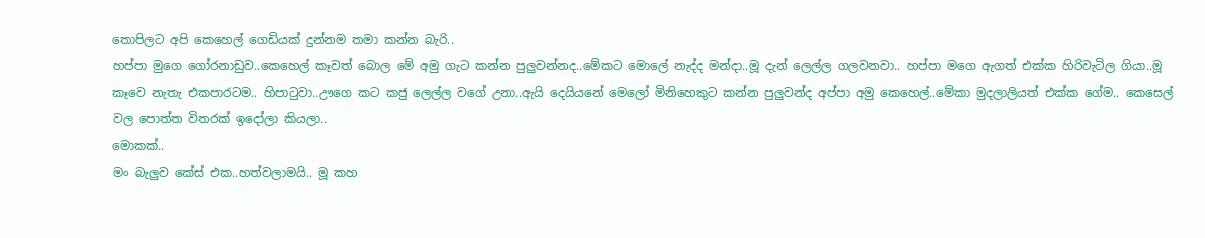තොපිලට අපි කෙහෙල් ගෙඩියක් දුන්නම තමා කන්න බැරි..
හප්පා මුගෙ ගෝරනාඩුව..කෙහෙල් කෑවත් බොල මේ අමු ගැට කන්න පුලුවන්නද..මේකට මොලේ නැද්ද මන්දා..මූ දැන් ලෙල්ල ගලවනවා.. හප්පා මගෙ ඇගත් එක්ක හිරිවැටිල ගියා..මූ කෑවෙ නැතැ එකපාරටම.. හිපාටුවා..ඌගෙ කට කජු ලෙල්ල වගේ උනා..ඇයි දෙයියනේ මෙලෝ මිනිහෙකුට කන්න පුලුවන්ද අප්පා අමු ‍කෙහෙල්..මේකා මුදලාලියත් එක්ක ගේම.. කෙසෙල් වල පොත්ත විතරක් ඉදෝලා කියලා..
මොකක්..
මං බැලුව කේස් එක..හත්වලාමයි.. මූ කහ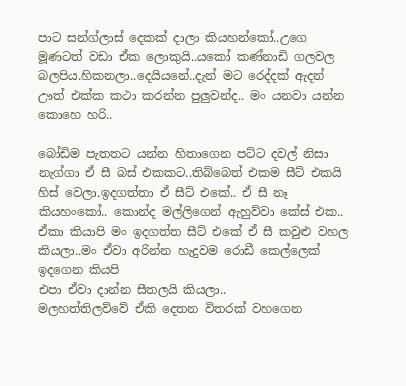පාට සන්ග්ලාස් දෙකක් දාලා කියහන්කෝ..උගෙ මූණටත් වඩා ඒක ලොකුයි..ය‍කෝ කණ්නාඩි ගලවල බලපිය.හිකනලා..දෙයියනේ..දැන් මට රෙද්දක් ඇදන් ඌත් එක්ක කථා කරන්න පුලුවන්ද.. මං යනවා යන්න කොහෙ හරි..

බෝඩිම පැතතට යන්න හිතාගෙන පට්ට දවල් නිසා නැග්ගා ඒ සී බස් එකකට..තිබ්බෙත් එකම සීට් එකයි හිස් වෙලා.ඉදගත්තා ඒ සීට් එකේ.. ඒ සී නෑ කියහංකෝ.. කොන්ද මල්ලිගෙන් ඇහුව්වා කේස් එක.. ඒකා කියාපි මං ඉදගත්ත සීට් එකේ ඒ සී කවුළු වහල කියලා..මං ඒවා අරින්න හැදුවම රොඩී කෙල්ලෙක් ඉදගෙන කියපි
එපා ඒවා දාන්න සීතලයි කියලා..
මලහත්තිලව්වේ ඒකි දෙතන විතරක් වහගෙන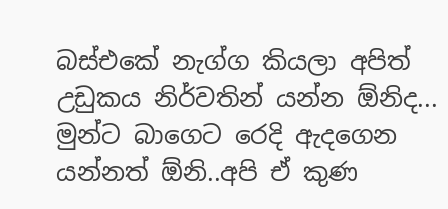බස්එකේ නැග්ග කියලා අපිත් උඩුකය නිර්වතින් යන්න ඕනිද... මුන්ට බාගෙට රෙදි ඇදගෙන යන්නත් ඕනි..අපි ඒ කුණ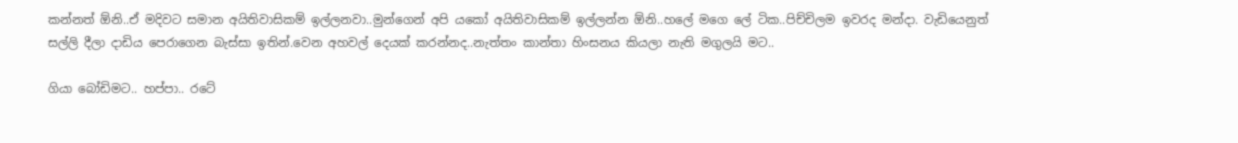කන්නත් ඕනි..ඒ මදිවට සමාන අයිතිවාසිකම් ඉල්ලනවා..මුන්ගෙන් අපි යකෝ අයිතිවාසිකම් ඉල්ලන්න ඕනි..හලේ මගෙ ලේ ටික..පිච්චිලම ඉවරද මන්දා. වැඩියෙනුත් සල්ලි දීලා දාඩිය පෙරාගෙන බැස්සා ඉතින්.වෙන අහවල් දෙයක් කරන්නද..නැත්තං කාන්තා හිංසනය කියලා නැති මගුලයි මට..

ගියා බෝඩිමට.. හප්පා.. රටේ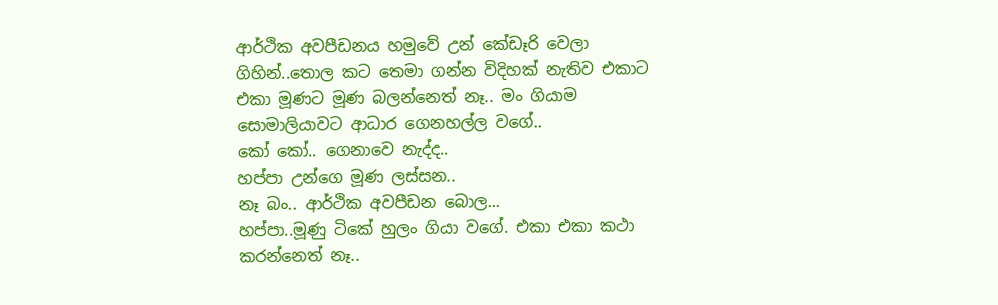ආර්ථික අවපීඩනය හමුවේ උන් කේඩෑරි වෙලා ගිහින්..තොල කට තෙමා ගන්න විදිහක් නැතිව එකාට එකා මූණට මූණ බලන්නෙත් නෑ.. මං ගියාම සොමාලියාවට ආධාර ගෙනහල්ල වගේ..
කෝ කෝ.. ගෙනාවෙ නැද්ද..
හප්පා උන්ගෙ මූණ ලස්සන..
නෑ බං.. ආර්ථික අවපීඩන බොල...
හප්පා..මූණු ටිකේ හුලං ගියා වගේ. එකා එකා කථා කරන්නෙත් නෑ..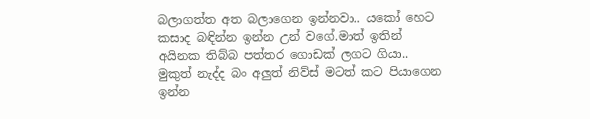බලාගත්ත අත බලාගෙන ඉන්නවා.. යකෝ හෙට කසාද බඳින්න ඉන්න උන් වගේ.මාත් ඉතින් අයිනක තිබ්බ පත්තර ගොඩක් ලගට ගියා..
මුකුත් නැද්ද බං අලුත් නිව්ස් මටත් කට පියාගෙන ඉන්න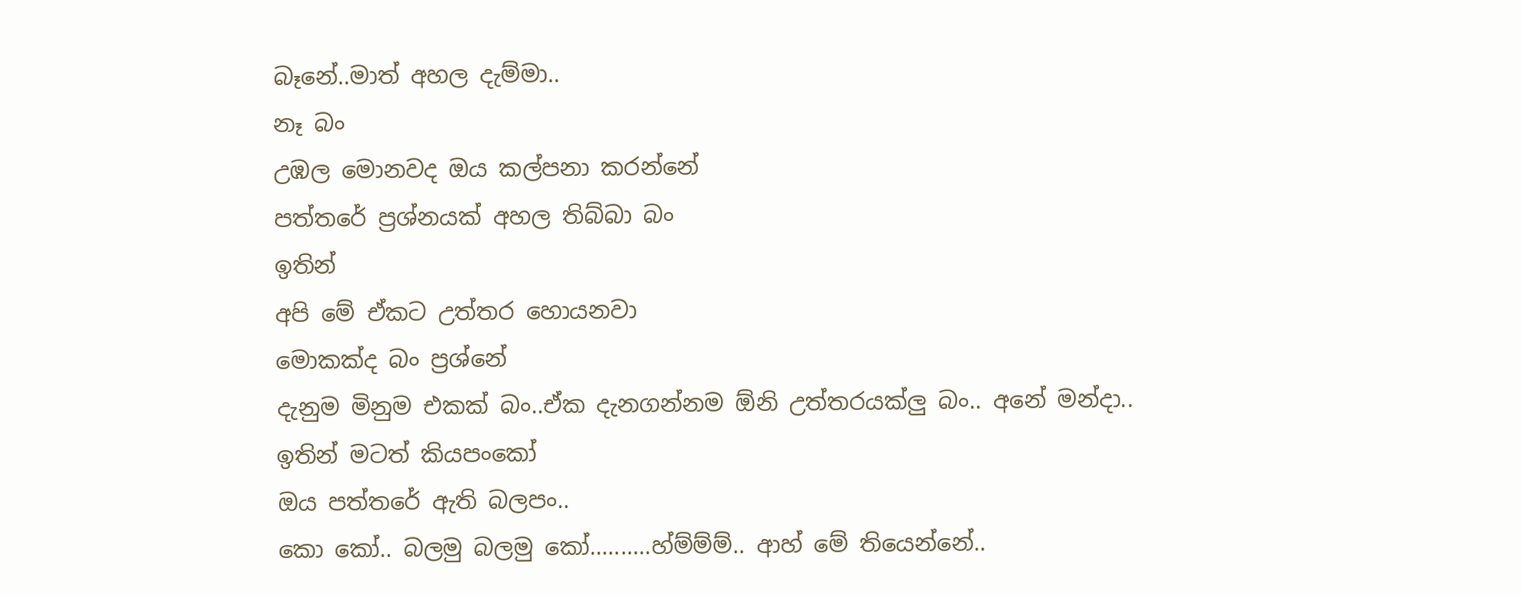බෑනේ..මාත් අහල දැම්මා..
නෑ බං
උඹල මොනවද ඔය කල්පනා කරන්නේ
පත්තරේ ප්‍රශ්නයක් අහල තිබ්බා බං
ඉතින්
අපි මේ ඒකට උත්තර හොයනවා
මොකක්ද බං ප්‍රශ්නේ
දැනුම මිනුම එකක් බං..ඒක දැනගන්නම ඕනි උත්තරයක්ලු බං.. අනේ මන්දා..
ඉතින් මටත් කියපංකෝ
ඔය පත්තරේ ඇති බලපං..
කො කෝ.. බලමු බලමු කෝ..........හ්ම්ම්ම්.. ආහ් මේ තියෙන්නේ..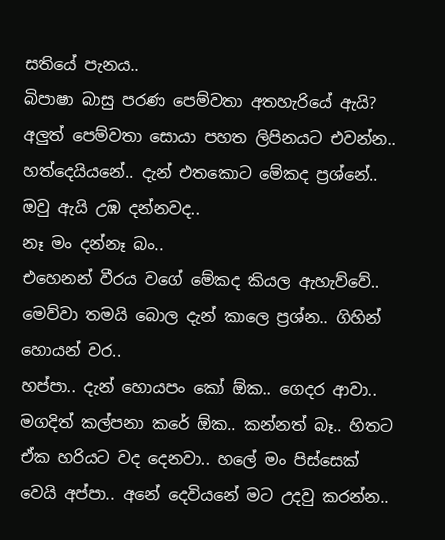සතියේ පැනය..
බිපාෂා බාසු පරණ පෙම්වතා අතහැරියේ ඇයි? අලුත් පෙම්වතා සොයා පහත ලිපිනයට එවන්න..
හත්දෙයියනේ.. දැන් එතකොට මේකද ප්‍රශ්නේ..
ඔවු ඇයි උඹ දන්නවද..
නෑ මං දන්නෑ බං..
එහෙනන් වීරය වගේ මේකද කියල ඇහැව්වේ.. මෙව්වා තමයි බොල දැන් කාලෙ ප්‍රශ්න.. ගිහින් හොයන් වර..
හප්පා.. දැන් හොයපං කෝ ඕක.. ගෙදර ආවා.. මගදිත් කල්පනා කරේ ඕක.. කන්නත් බෑ.. හිතට ඒක හරියට වද දෙනවා.. හලේ මං පිස්සෙක් වෙයි අප්පා.. අනේ දෙවියනේ මට උදවු කරන්න..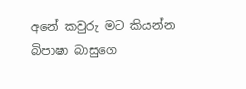අනේ කවුරු මට කියන්න බිපාෂා බාසුගෙ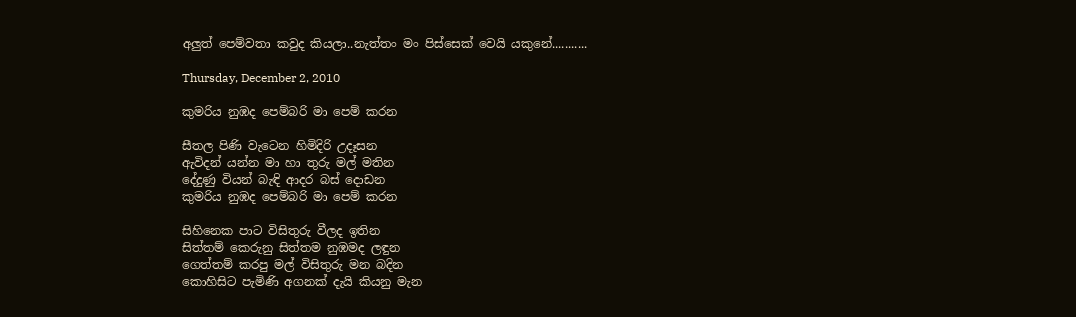අලුත් පෙම්වතා කවුද කියලා..නැත්තං මං පිස්සෙක් වෙයි යකුනේ...........

Thursday, December 2, 2010

කුමරිය නුඹද පෙම්බරි මා පෙම් කරන

සීතල පිණි වැටෙන හිමිදිරි උදෑසන
ඇවිදන් යන්න මා හා තුරු මල් මතින
දේදුණු වියන් බැඳි ආදර බස් දොඩන
කුමරිය නුඹද පෙම්බරි මා පෙම් කරන

සිහිනෙක පාට විසිතුරු වීලද ඉතින
සිත්තම් කෙරුනු සිත්තම නුඹමද ලඳුන
ගෙත්තම් කරපු මල් විසිතුරු මන බදින
කොහිසිට පැමිණි අගනක් දැයි කියනු මැන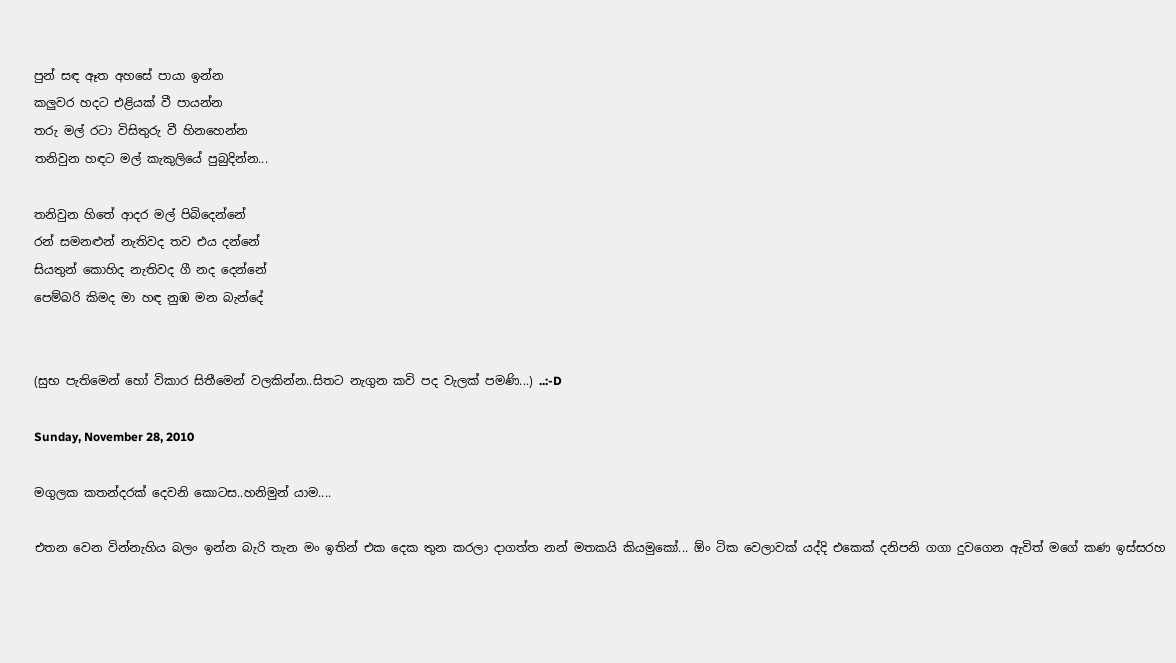පුන් සඳ ඈත අහසේ පායා ඉන්න
කලුවර හදට එළියක් වී පායන්න
තරු මල් රටා විසිතුරු වී හිනහෙන්න
තනිවුන හඳට මල් කැකුලියේ පුබුදින්න...

තනිවුන හිතේ ආදර මල් පිබිදෙන්නේ
රන් සමනළුන් නැතිවද තව එය දන්නේ
සියතුන් කො‍හිද නැතිවද ගී නද දෙන්නේ
පෙම්බරි කිමද මා හඳ නුඹ මන බැන්දේ


(සුභ පැතිමෙන් හෝ විකාර සිතීමෙන් වලකින්න..සිතට නැගුන කවි පද වැලක් පමණි...) ..:-D

Sunday, November 28, 2010

මගුලක කතන්දරක් දෙවනි කොටස..හනිමුන් යාම....

එතන වෙන වින්නැහිය බලං ඉන්න බැරි තැන මං ඉතින් එක දෙක තුන කරලා දාගත්ත නන් මතකයි කියමුකෝ... ඕං ටික වෙලාවක් යද්දි ‍එකෙක් දනිපනි ගගා දුවගෙන ඇවිත් මගේ කණ ඉස්සරහ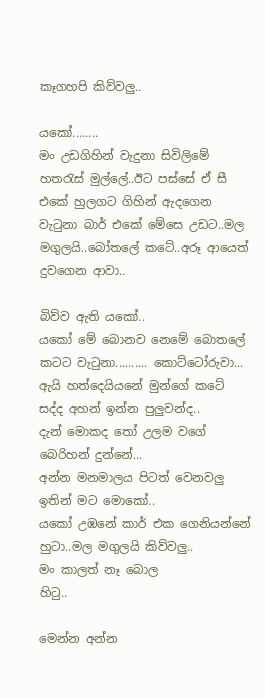කෑගහපි කිව්වලු..

යකෝ........
මං උඩගිහින් වැදුනා සිවිලිමේ හතරැස් මුල්ලේ..ඊට පස්සේ ඒ සී එකේ හුලගට ගිහින් ඇදගෙන වැටුනා බාර් එකේ මේසෙ උඩට..මල මගුලයි..බෝතලේ කටේ..අරූ ආයෙත් දුවගෙන ආවා..

බිව්ව ඇති යකෝ..
යකෝ මේ බොනව නෙමේ බොතලේ කටට වැටුනා.......... කොට්ටෝරුවා...
ඇයි හත්දෙයියනේ මුන්ගේ කටේ සද්ද අහන් ඉන්න පුලුවන්ද..
දැන් මොකද තෝ උලම වගේ බෙරිහන් දුන්නේ...
අන්න මනමාලය පිටත් වෙනවලු
ඉතින් මට මොකෝ..
යකෝ උඹනේ කාර් එක ගෙනියන්නේ
හුටා..මල මගුලයි කිව්වලු..
මං කාලත් නෑ බොල
හිටු..

මෙන්න අන්න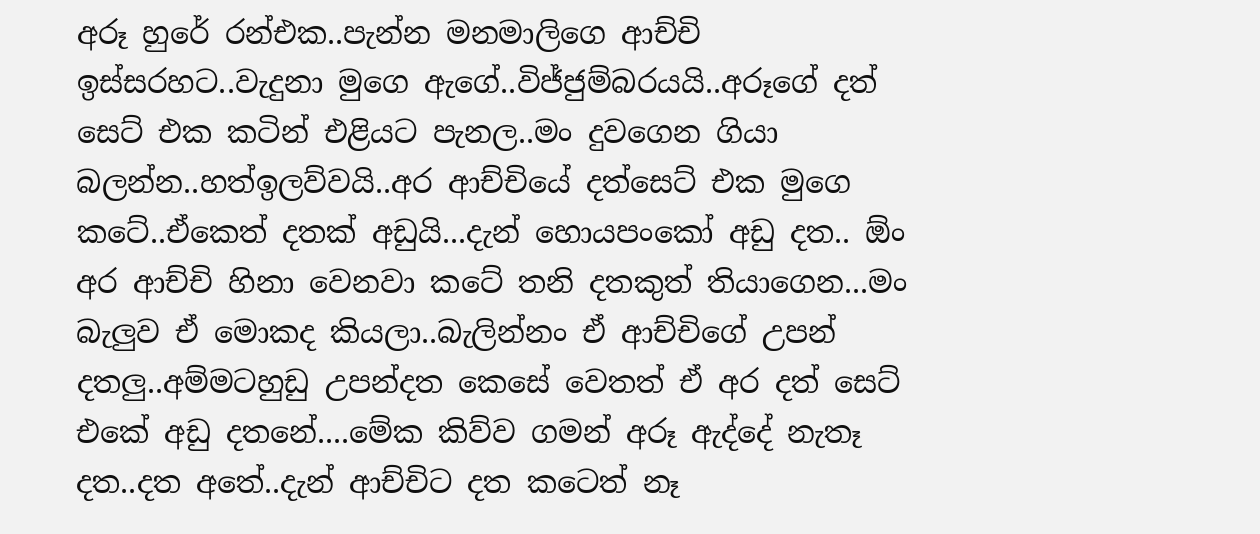අරූ හුරේ රන්එක..පැන්න මනමාලිගෙ ආච්චි ඉස්සරහට..වැදුනා මුගෙ ඇගේ..විජ්ජුම්බරයයි..අරූගේ දත් සෙට් එක කටින් එළියට පැනල..මං දුවගෙන ගියා බලන්න..හත්ඉලව්වයි..අර ආච්චියේ දත්සෙට් එක මුගෙ කටේ..ඒකෙත් දතක් අඩුයි...දැන් හොයපංකෝ අඩු දත.. ඕං අර ආච්චි හිනා වෙනවා කටේ තනි දතකුත් තියාගෙන...මං බැලුව ඒ මොකද කියලා..බැලින්නං ඒ ආච්චිගේ උපන් දතලු..අම්මටහුඩු උපන්දත කෙසේ වෙතත් ඒ අර දත් සෙට් එකේ අඩු දතනේ....මේක කිව්ව ගමන් අරූ ඇද්දේ නැතෑ දත..දත අතේ..දැන් ආච්චිට දත කටෙත් නෑ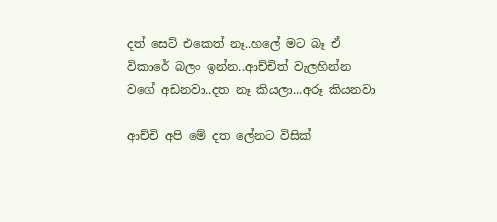දත් සෙට් එකෙත් නෑ..හලේ මට බෑ ඒ විකාරේ බලං ඉන්න..ආච්චිත් වැලහින්න වගේ අඩනවා..දත නෑ කියලා...අරූ කියනවා

ආච්චි අපි මේ දත ලේනට විසික්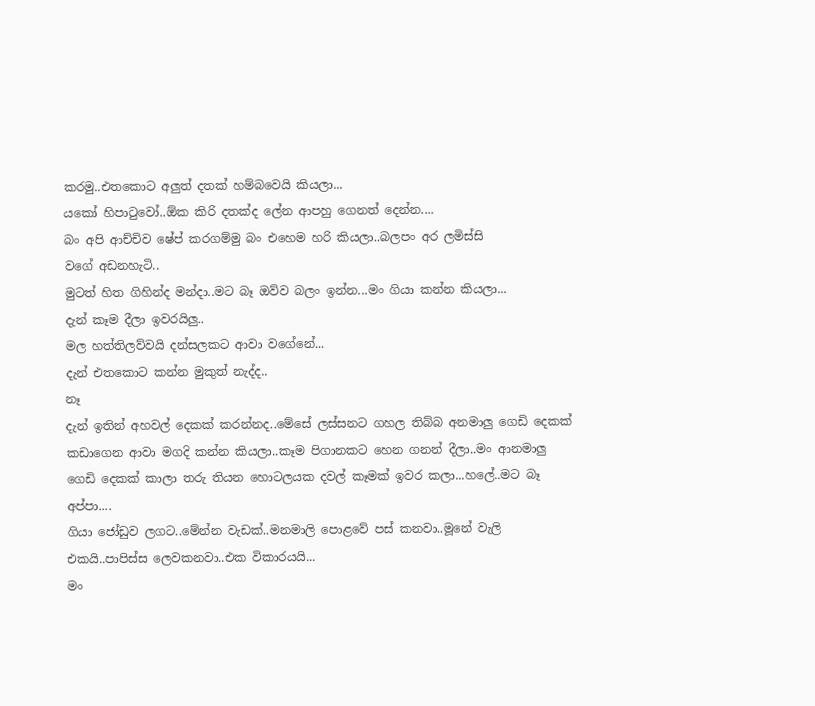කරමු..එතකොට අලුත් දතක් හම්බවෙයි කියලා...
යකෝ හිපාටුවෝ..ඕක කිරි දතක්ද ලේන ආපහු ගෙනත් දෙන්න....
බං අපි ආච්චිව ෂේප් කරගම්මු බං එහෙම හරි කියලා..බලපං අර ලමිස්සි වගේ ‍අඩනහැටි..
මුටත් හිත ගිහින්ද මන්දා..මට බෑ ඔව්ව බලං ඉන්න...මං ගියා කන්න කියලා...
දැන් කෑම දීලා ඉවරයිලු..
මල හත්තිලව්වයි දන්සලකට ආවා වගේනේ...
දැන් එතකොට කන්න මුකුත් නැද්ද..
නෑ
දැන් ඉතින් අහවල් දෙකක් කරන්නද..මේසේ ලස්සනට ගහල තිබ්බ අනමාලු ගෙඩි දෙකක් කඩාගෙන ආවා මගදි කන්න කියලා..කෑම පිගානකට හෙන ගනන් දීලා..මං ආනමාලු ගෙඩි ‍දෙකක් කාලා තරු තියන හොටලයක දවල් කෑමක් ඉවර කලා...හලේ..මට බෑ අප්පා....
ගියා ජෝඩුව ලගට..මේන්න වැඩක්..මනමාලි පොළවේ පස් කනවා..මූනේ වැලි එකයි..පාපිස්ස ලෙවකනවා..එක විකාරයයි...
මං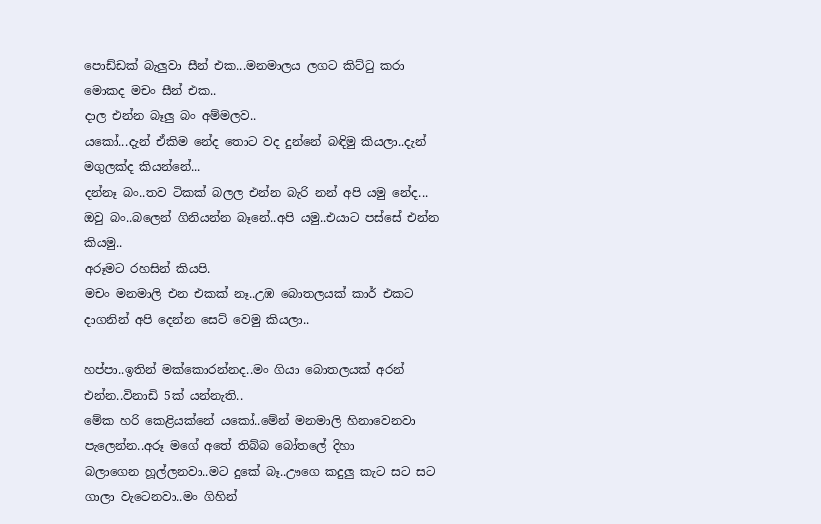පොඩ්ඩක් බැලුවා සීන් එක...මනමාලය ලගට කිට්ටු කරා
මොකද මචං සීන් එක..
දාල එන්න බෑලු බං අම්මලව..
යකෝ...දැන් ඒකිම නේද තොට වද දුන්නේ බඳිමු කියලා..දැන් මගුලක්ද කියන්නේ...
දන්නෑ බං..තව ටිකක් බලල එන්න බැරි නන් අපි යමු නේද...
ඔවු බං..බලෙන් ගිනියන්න බෑනේ..අපි යමු..එයාට පස්සේ එන්න කියමු..
අරූමට රහසින් කියපි.
මචං මනමාලි එන එකක් නෑ..උඹ බොතලයක් කාර් එකට දාගනින් අපි දෙන්න සෙට් වෙමු කියලා..

හප්පා..ඉතින් මක්කොරන්නද..මං ගියා බොතලයක් අරන් එන්න..විනාඩි 5ක් යන්නැති..
මේක හරි කෙළියක්නේ යකෝ..මේන් මනමාලි හිනාවෙනවා පැලෙන්න..අරූ මගේ අතේ තිබ්බ බෝතලේ දිහා බලාගෙන ‍හූල්ලනවා..මට දුකේ බෑ..ඌගෙ කදුලු කැට සට සට ගාලා වැටෙනවා..මං ගිහින්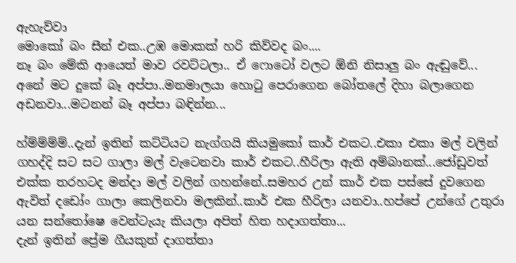ඇහැව්වා
මොකෝ බං සීන් එක..උඹ මොකක් හරි කිව්වද බං....
නෑ බං මේකි ආයෙත් මාව රවට්ටලා.. ඒ ෆොටෝ වලට ඕනි නිසාලු බං ඇඬුවේ...
අනේ මට දුකේ බෑ අප්පා..මනමාලයා හොටු පෙරාගෙන බෝතලේ දිහා බලාගෙන අඩනවා...මටනන් බෑ අප්පා බඳින්න...

හ්ම්ම්ම්ම්..දැන් ඉතින් කට්ටියට නැග්ගයි කියමුකෝ කාර් එකට‍..එකා එකා මල් වලින් ගහද්දි සට සට ගාලා මල් වැටෙනවා කාර් එකට..හීරිලා ඇති අම්බානක්...ජෝඩුවත් එක්ක තරහටද මන්දා මල් වලින් ගහන්නේ..සමහර උන් කාර් එක පස්සේ දුවගෙන ඇවිත් දඩෝං ගාලා කෙලිනවා මලකින්..කාර් එක හීරිලා යනවා..හප්පේ උන්ගේ උතුරා යන සන්තෝෂෙ වෙන්ටැයැ කියලා අපිත් හිත හදාගත්තා...
දැන් ඉතින් ප්‍රේම ගීයකුත් දාගත්තා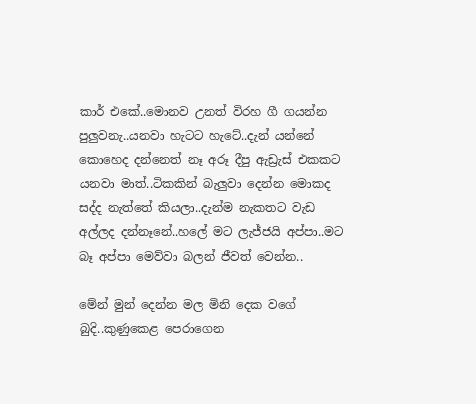කාර් එකේ..මොනව උනත් විරහ ගී ගයන්න පුලුවනැ..යනවා හැටට හැටේ..දැන් යන්නේ කොහෙද දන්නෙත් නෑ අරූ දීපු ඇඩ්‍රැස් එකකට යනවා මාත්..ටිකකින් බැලුවා දෙන්න මොකද සද්ද නැත්තේ කියලා..දැන්ම නැකතට වැඩ අල්ලද දන්නෑනේ..හලේ මට ලැජ්ජයි අප්පා..මට බෑ අප්පා මෙව්වා බලන් ජීවත් වෙන්න..

මේන් මුන් දෙන්න මල මිනි දෙක වගේ බුදි..කුණුකෙළ පෙරාගෙන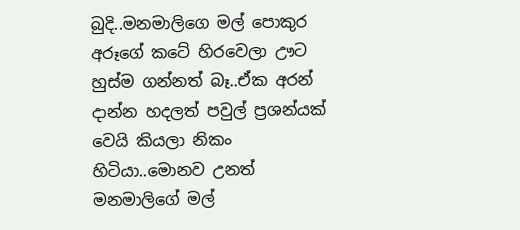බුදි..මනමාලිගෙ මල් පොකුර අරූගේ කටේ හිරවෙලා ඌට හුස්ම ගන්නත් බෑ..ඒක අරන් දාන්න හදලත් පවුල් ප්‍රශන්යක් වෙයි කියලා නිකං හිටියා..මොනව උනත් මනමාලිගේ මල්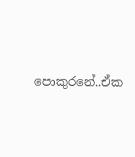පොකුරනේ..ඒක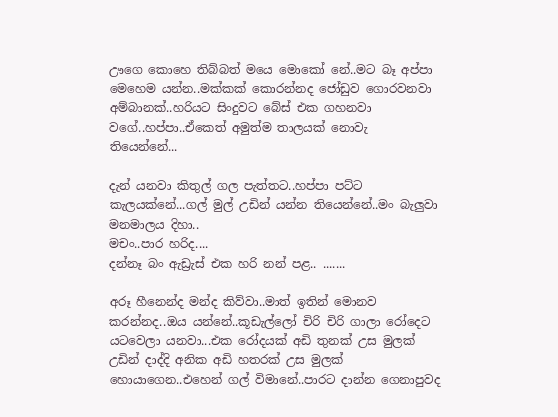ඌගෙ කොහෙ තිබ්බත් මයෙ මොකෝ නේ..මට බෑ අප්පා මෙහෙම යන්න..මක්කක් කොරන්නද ජෝඩුව ගොරවනවා අම්බානක්..හරියට සිංදුවට බේස් එක ගහනවා වගේ..හප්පා..ඒකෙත් අමුත්ම තාලයක් නොවැ තියෙන්නේ...

දැන් යනවා කිතුල් ගල පැත්තට..හප්පා පට්ට කැලයක්නේ...ගල් මුල් උඩින් යන්න තියෙන්නේ..මං බැලුවා මනමාලය දිහා..
මචං..පාර හරිද....
දන්නෑ බං ඇඩ්‍රැස් එක හරි නන් පළ.. .......

අරූ හීනෙන්ද මන්ද කිව්වා..මාත් ඉතින් මොනව කරන්නද..ඔය යන්නේ..කූඩැල්ලෝ චිරි චිරි ගාලා රෝදෙට යටවෙලා යනවා...එක රෝදයක් අඩි තුනක් උස මුලක් උඩින් දාද්දි අනික අඩි හතරක් උස මුලක් හොයාගෙන..එහෙන් ගල් විමානේ..පාරට දාන්න ගෙනාපුවද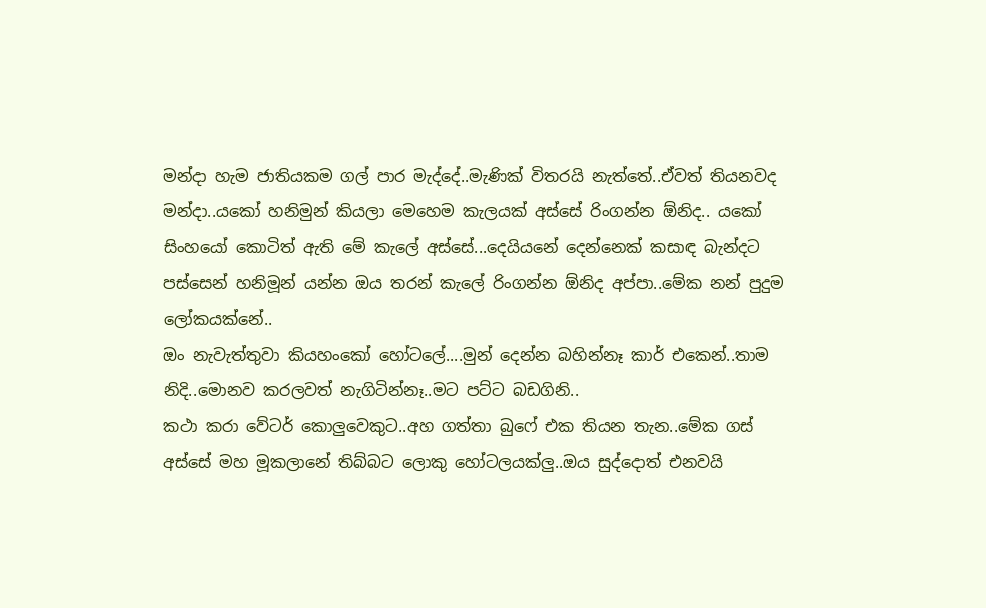මන්දා හැම ජා‍ති‍යකම ගල් පාර මැද්දේ..මැණික් විතරයි නැත්තේ..ඒවත් තියනවද මන්දා..යකෝ හනිමුන් කියලා මෙහෙම කැලයක් අස්සේ රිංගන්න ඕනිද.. යකෝ සිංහයෝ කොටිත් ඇති මේ කැලේ අස්සේ...දෙයියනේ දෙන්නෙක් කසාඳ බැන්දට පස්සෙන් හනිමූන් යන්න ඔය තරන් කැලේ රිංගන්න ඕනිද අප්පා..මේක නන් පුදුම ලෝකයක්නේ..
ඔං නැවැත්තුවා කියහංකෝ හෝටලේ....මුන් දෙන්න බහින්නෑ කාර් එකෙන්..තාම නිදි..මොනව කරලවත් නැගිටින්නෑ..මට පට්ට බඩගිනි..
කථා කරා වේටර් කොලුවෙකුට..අහ ගත්තා බුෆේ එක තියන තැන..මේක ගස් අස්සේ මහ මූකලානේ තිබ්බට ‍ලොකු හෝටලයක්ලු..ඔය සුද්දොත් එනවයි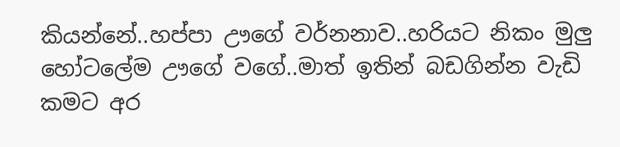කියන්නේ..හප්පා ඌගේ වර්නනාව..හරියට නිකං මුලු හෝටලේම ඌගේ වගේ..මාත් ඉතින් බඩගින්න වැඩි කමට අර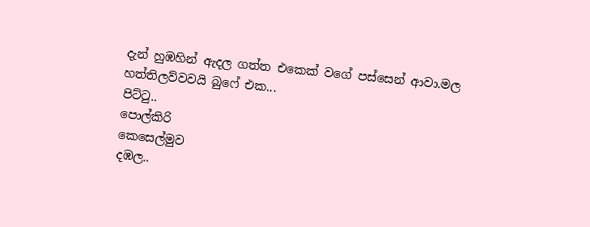දැන් හුඹහින් ඇදල ගත්ත එකෙක් වගේ පස්සෙන් ආවා.මල හත්තිලව්වවයි බුෆේ එක...
පිට්ටු..
පොල්කිරි
කෙසෙල්මුව
දඹල..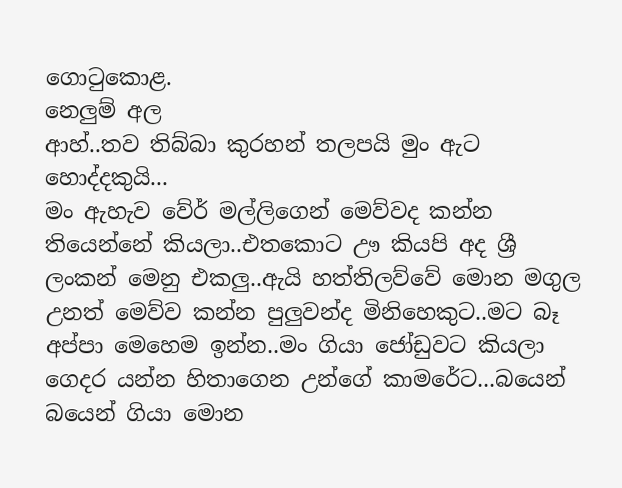ගොටුකොළ.
නෙලුම් අල
ආහ්..තව තිබ්බා කුරහන් තලපයි මුං ඇට හොද්දකුයි...
මං ඇහැව වේර් මල්ලිගෙන් මෙව්වද කන්න තියෙන්නේ කියලා..එ‍තකොට ඌ කියපි අද ශ්‍රී ලංකන් මෙනු එකලු..ඇයි හත්තිලව්වේ මොන මගුල උනත් මෙව්ව කන්න පුලුවන්ද මිනිහෙකුට..මට බෑ අප්පා මෙහෙම ඉන්න..මං ගියා ජෝඩුවට කියලා ගෙදර යන්න හිතාගෙන උන්ගේ කාමරේට...බයෙන් බයෙන් ගියා මොන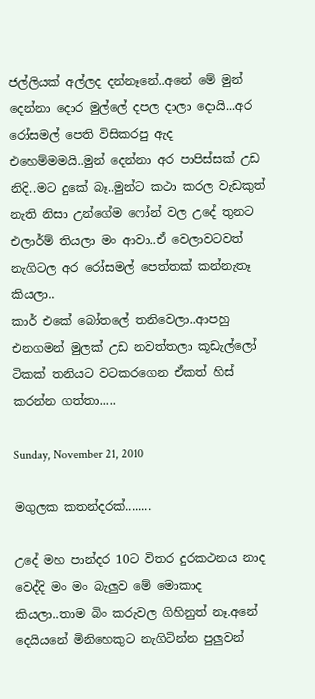ජල්ලියක් අල්ලද දන්නෑනේ..අනේ මේ මුන් දෙන්නා දොර මුල්ලේ දපල දාලා දොයි...අර රෝසමල් පෙති විසිකරපු ඇද එහෙම්මමයි..මුන් දෙන්නා අර පාපිස්සක් උඩ නිදි..මට දුකේ බෑ..මුන්ට කථා කරල වැඩකුත් නැති නිසා උන්ගේම ෆෝන් වල උදේ තුනට එලාර්ම් තියලා මං ආවා..ඒ වෙලාවටවත් නැගිටල අර රෝසමල් පෙත්තක් කන්නැතෑ කියලා..
කාර් එකේ බෝතලේ තනිවෙලා..ආපහු එනගමන් මුලක් උඩ නවත්තලා කූඩැල්ලෝ ටිකක් තනියට ව‍ටකරගෙන ඒකත් හිස් කරන්න ගත්තා.....

Sunday, November 21, 2010

මගුලක කතන්දරක්........

උදේ මහ පාන්දර 10ට විතර ‍‍දුරකථනය නාද වෙද්දි මං මං බැලුව මේ මොකාද කියලා..තාම බිං කරුවල ගිහිනුත් නෑ.අනේ දෙයියනේ මිනිහෙකුට නැගිටින්න පුලුවන්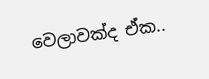වෙලාවක්ද ඒක..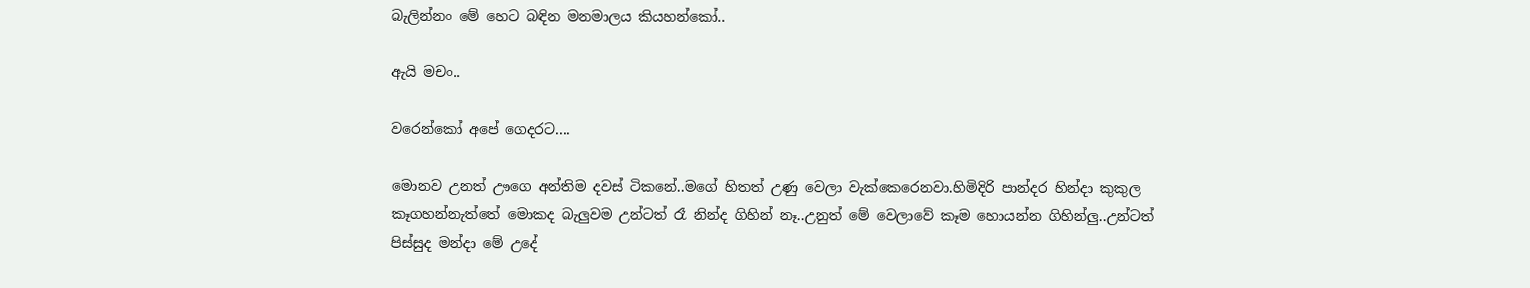බැලින්නං මේ හෙට බඳින මනමාලය කියහන්කෝ..

ඇයි මචං..

වරෙන්කෝ අපේ ගෙදරට....

මොනව උනත් ඌගෙ අන්තිම දවස් ටිකනේ..මගේ හිතත් උණු වෙලා වැක්කෙරෙනවා.හිමිදිරි පාන්දර හින්දා කුකුල කෑගහන්නැත්තේ මොකද බැලුවම උන්ටත් රෑ නින්ද ගිහින් නෑ..උනුත් මේ වෙලාවේ කෑම හොයන්න ගිහින්ලු..උන්ටත් පිස්සුද මන්දා මේ උදේ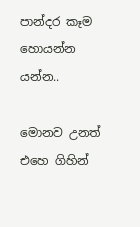පාන්දර කෑම හොයන්න යන්න..

මොනව උනත් එහෙ ගිහින්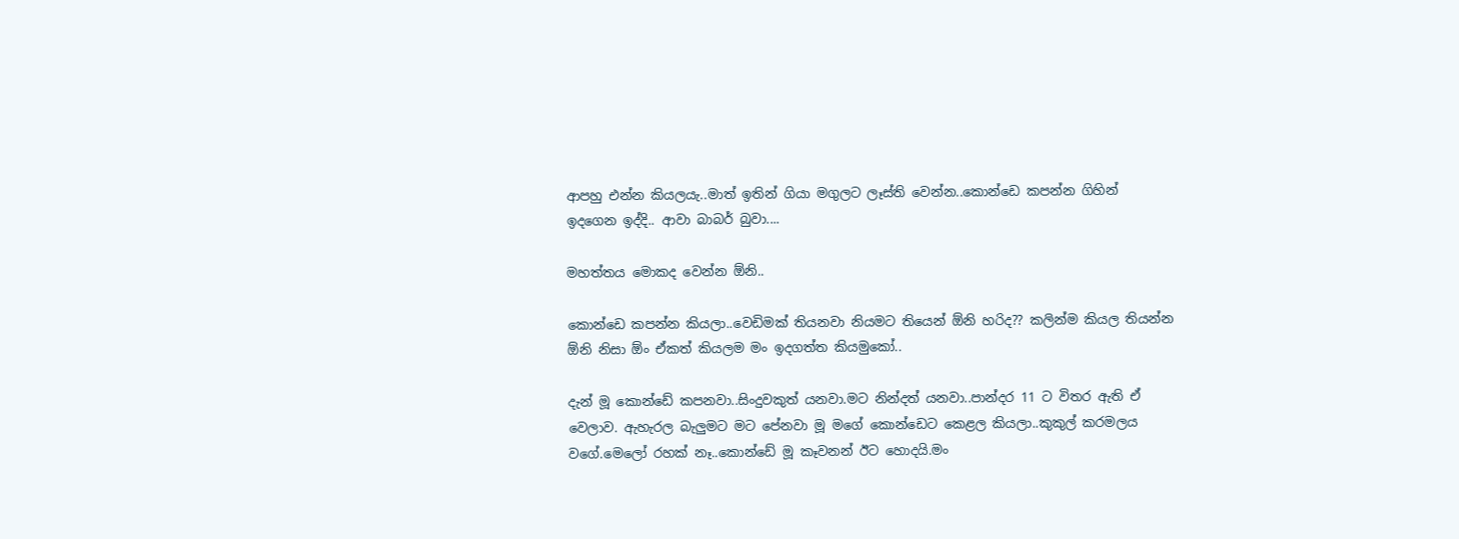ආපහු එන්න කියලයැ..මාත් ඉතින් ගියා මගුලට ලෑස්ති වෙන්න..කොන්ඩෙ කපන්න ගිහින් ඉදගෙන ඉද්දි.. ආවා බාබර් බුවා....

මහත්තය මොකද වෙන්න ඕනි..

කොන්ඩෙ කපන්න කියලා..වෙඩිමක් තියනවා නියමට තියෙන් ඕනි හරිද?? කලින්ම කියල තියන්න ඕනි නිසා ඕං ඒකත් කියලම මං ඉදගත්ත කියමුකෝ..

දැන් මූ කොන්ඩේ කපනවා..සිංදුවකුත් යනවා.මට නින්දත් යනවා..පාන්දර 11 ට විතර ඇති ඒ වෙලාව. ඇහැරල බැලුමට මට පේ‍නවා මූ මගේ කොන්ඩෙට කෙළල කියලා..කුකුල් කරමලය වගේ.මෙලෝ රහක් නෑ..කොන්ඩේ මූ කෑවනන් ඊට හොදයි.මං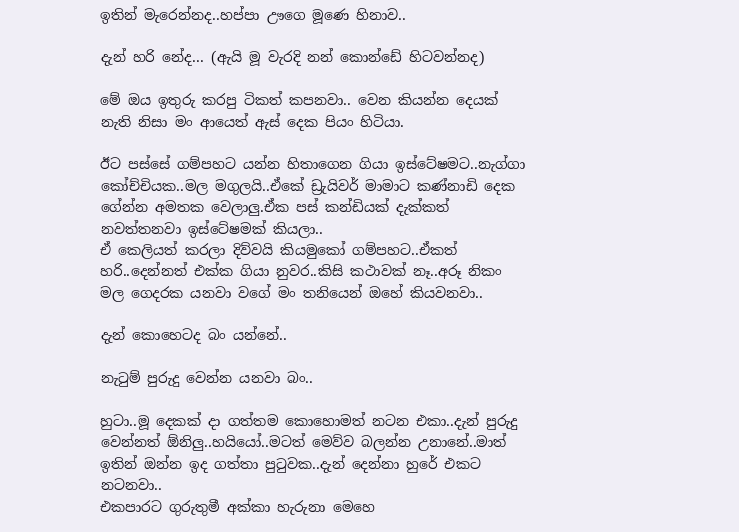ඉතින් මැරෙන්නද..හප්පා ඌගෙ මූණෙ හිනාව..

දැන් හරි නේද... (ඇයි මූ වැරදි නන් කොන්ඩේ හිටවන්නද)

මේ ඔය ඉතුරු කරපු ටිකත් කපනවා.. වෙන කියන්න දෙයක් නැති නිසා මං ආයෙත් ඇස් දෙක පියං හිටියා.

ඊට පස්සේ ගම්පහට යන්න හිතාගෙන ගියා ඉස්ටේෂමට..නැග්ගා කෝච්චියක..මල මගුලයි..ඒකේ ඩ්‍රැයිවර් මාමාට කණ්නාඩි දෙක ගේන්න අමතක වෙලාලු.ඒක පස් කන්ඩියක් දැක්කත් නවත්තනවා ඉස්ටේෂමක් කියලා..
ඒ කෙලියත් කරලා දිව්වයි කියමුකෝ ගම්පහට..ඒකත් හරි..දෙන්නත් එක්ක ගියා නුවර..කිසි කථාවක් නෑ..අරූ නිකං මල ගෙදරක යනවා වගේ මං තනියෙන් ඔහේ කියවනවා..

දැන් කොහෙටද බං යන්නේ..

නැටුම් පුරුදු වෙන්න යනවා බං..

හුටා..මූ දෙකක් දා ගත්තම කොහොමත් නටන එකා..දැන් පුරුදු වෙන්නත් ඕනිලු..හයියෝ..මටත් මෙව්ව බලන්න උනානේ..මාත් ඉතින් ඔන්න ඉද ගත්තා පුටුවක..දැන් දෙන්නා හුරේ එකට නටනවා..
එකපාරට ගුරුතුමී අක්කා හැරුනා මෙහෙ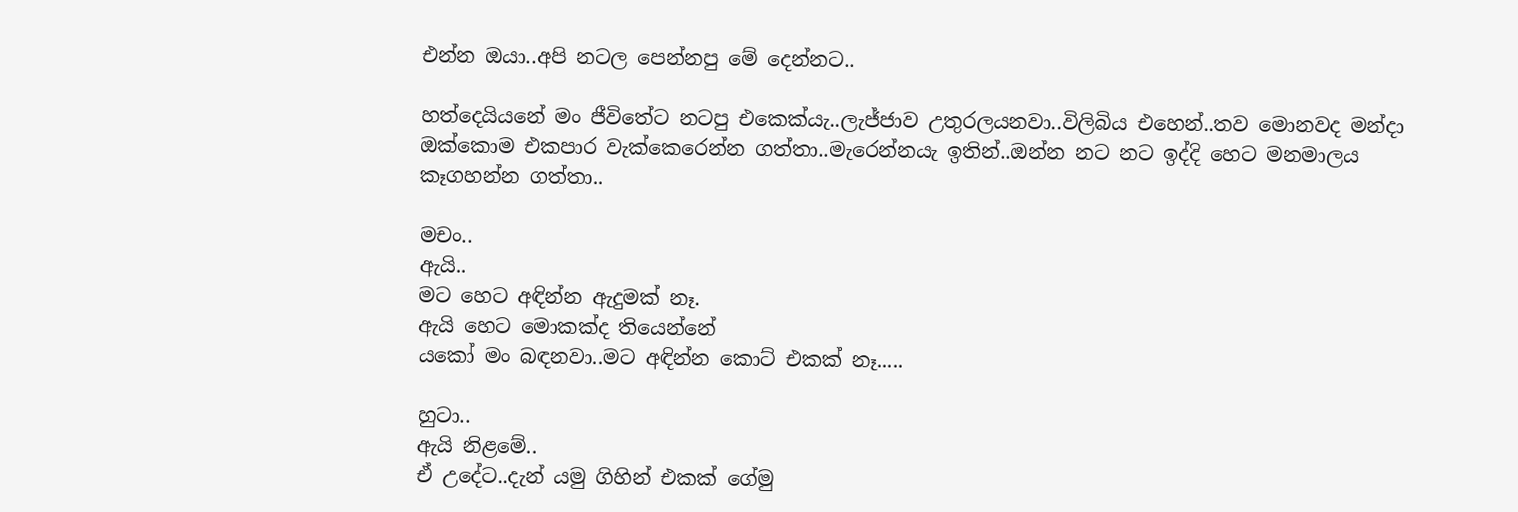එන්න ඔයා..අපි නටල පෙන්නපු මේ දෙන්නට..

හත්දෙයියනේ මං ජීවිතේට නටපු එකෙක්යැ..ලැජ්ජාව උතුරලයනවා..විලිබිය එහෙන්..තව මොනවද මන්දා ඔක්කොම එකපාර වැක්කෙරෙන්න ගත්තා..මැරෙන්නයැ ඉතින්..ඔන්න නට නට ඉද්දි හෙට මනමාලය කෑගහන්න ගත්තා..

මචං..
ඇයි..
මට හෙට අඳින්න ඇදුමක් නෑ.
ඇයි හෙට මොකක්ද තියෙන්නේ
යකෝ මං බඳනවා..මට අඳින්න කොට් එකක් නෑ.....

හුටා..
ඇයි නිළමේ..
ඒ උදේට..දැන් යමු ගිහින් එකක් ගේමු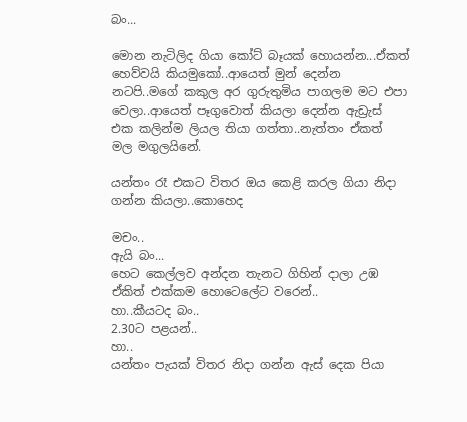බං...

මොන නැටිලිද ගියා කෝට් බෑයක් හොයන්න...ඒකත් හෙව්වයි කියමුකෝ..ආයෙත් මුන් දෙන්න නටපි..මගේ කකුල අර ගුරුතුමිය පාගලම මට එපා වෙලා..ආයෙත් පෑගුවොත් කියලා දෙන්න ඇඩ්‍රැස් එක කලින්ම ලියල තියා ගත්තා..නැත්තං ඒකත් මල මගුලයිනේ.

යන්තං රෑ එකට විතර ඔය කෙළි කරල ගියා නිදා ගන්න කියලා..කොහෙද

මචං..
ඇයි බං...
හෙට කෙල්ලව අන්දන තැනට ගිහින් දාලා උඹ ඒකිත් එක්කම හොටෙලේට වරෙන්..
හා..කීයටද බං..
2.30ට පළයන්..
හා..
යන්තං පැයක් විතර නිදා ගන්න ඇස් දෙක පියා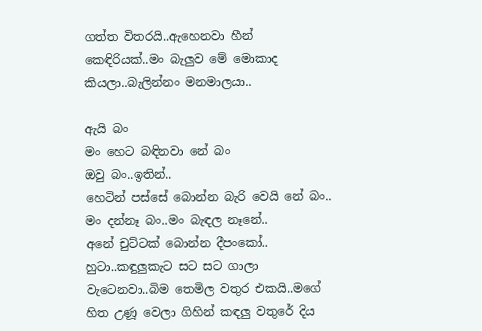ගත්ත විතරයි..ඇහෙනවා හීන් කෙඳිරියක්..මං බැලුව මේ මොකාද කියලා..බැලින්නං මනමාලයා..

ඇයි බං
මං හෙට බඳිනවා නේ බං
ඔවු බං..ඉතින්..
හෙටින් පස්සේ බොන්න බැරි වෙයි නේ බං..
මං දන්නෑ බං..මං බැඳල නෑනේ..
අනේ චුට්ටක් බොන්න දීපංකෝ..
හුටා..කඳුලුකැට සට සට ගාලා වැටෙනවා..බිම තෙමිල වතුර එකයි..මගේ හිත උණූ වෙලා ගිහින් කඳලු වතුරේ දිය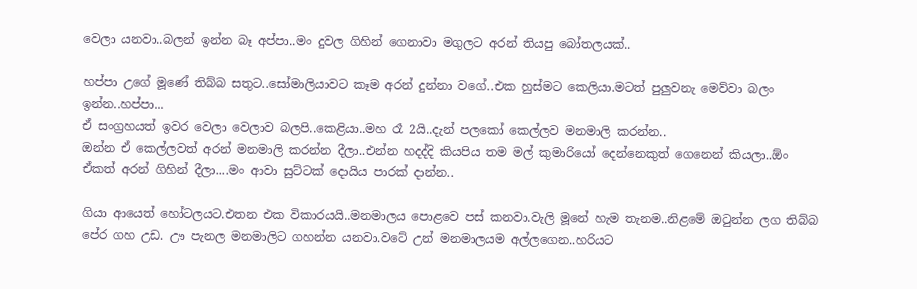වෙලා යනවා..බලන් ඉන්න බෑ අප්පා..මං දුවල ගිහින් ගෙනාවා මගුලට අරන් තියපු බෝතලයක්..

හප්පා උගේ මූණේ තිබ්බ සතුට..සෝමාලියාවට කෑම අරන් දුන්නා වගේ..එක හුස්මට කෙලියා.මටත් පුලුවනැ මෙව්වා බලං ඉන්න..හප්පා...
ඒ සංග්‍රහයත් ඉවර වෙලා වෙලාව බලපි..කෙළියා..මහ රෑ 2යි..දැන් පලකෝ කෙල්ලව මනමාලි කරන්න..
ඔන්න ඒ කෙල්ලවත් අරන් මනමාලි කරන්න දීලා..එන්න හදද්දි කියපිය තම මල් කුමාරියෝ දෙන්නෙකුත් ගෙනෙන් කියලා..ඕං ඒකත් අරන් ගිහින් දීලා....මං ආවා සුට්ටක් දොයිය පාරක් දාන්න..

ගියා ආයෙත් හෝටලයට.එතන එක විකාරයයි..මනමාලය පොළවෙ පස් කනවා.වැලි මූනේ හැම තැනම..නිළමේ ඔටුන්න ලග තිබ්බ පේර ගහ උඩ. ඌ පැනල මනමාලිට ගහන්න යනවා.වටේ උන් මනමාලයම අල්ලගෙන..හරියට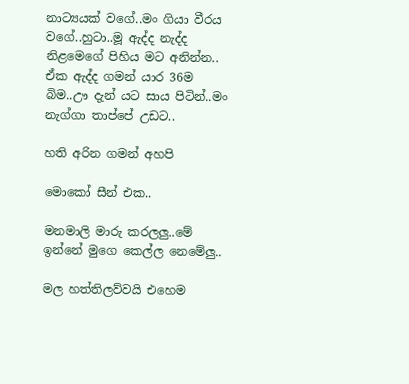නාට්‍යයක් වගේ..මං ගියා වීරය වගේ..හුටා..මූ ඇද්ද නැද්ද නිළමෙගේ පිහිය මට අනින්න.. ඒක ඇද්ද ගමන් යාර 36ම බිම..ඌ දැන් යට සාය පිටින්..මං නැග්ගා තාප්පේ උඩට..

හති අරින ගමන් අහපි

මොකෝ සීන් එක..

මනමාලි මාරු කරලලු..මේ ඉන්නේ මුගෙ කෙල්ල නෙමේලු..

මල හත්තිලව්වයි එහෙම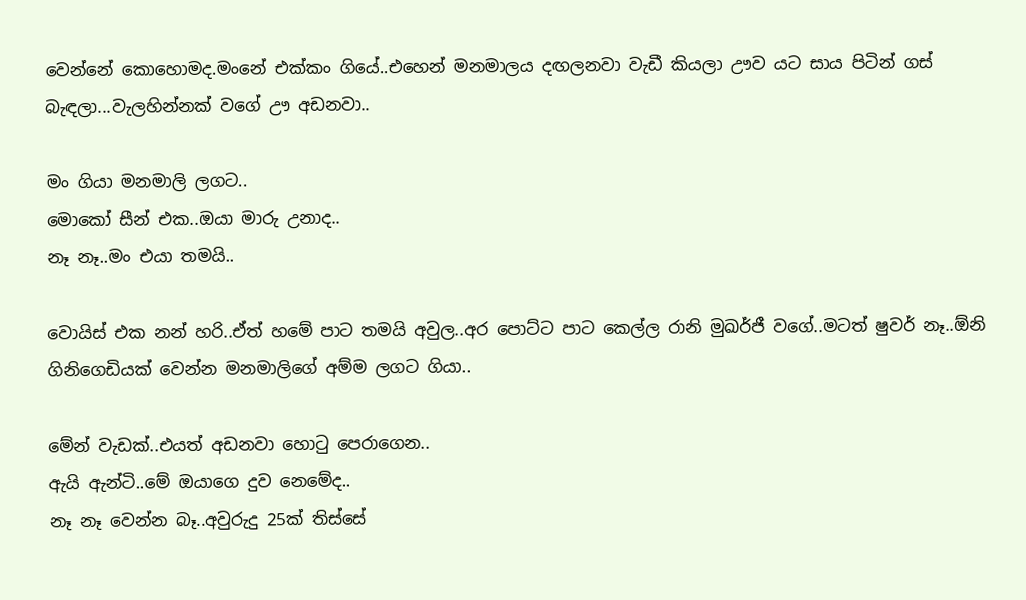වෙන්නේ කොහොමද.මංනේ එක්කං ගියේ..එහෙන් මනමාලය දඟලනවා වැඩී කියලා ඌව යට සාය පිටින් ගස් බැඳලා...වැලහින්නක් වගේ ඌ අඩනවා..

මං ගියා මනමාලි ලගට..
මොකෝ සීන් එක..ඔයා මාරු උනාද..
නෑ නෑ..මං එයා තමයි..

වොයිස් එක නන් හරි..ඒත් හමේ පාට තමයි අවුල..අර පොට්ට පාට කෙල්ල රානි මුඛර්ජී වගේ..මටත් ෂුවර් නෑ..ඕනි ගිනිගෙඩියක් වෙන්න මනමාලිගේ අම්ම ලගට ගියා..

මේන් වැඩක්..එයත් අඩනවා හොටු පෙරාගෙන..
ඇයි ඇන්ටි..මේ ඔයාගෙ දුව නෙමේද..
නෑ නෑ වෙන්න බෑ..අවුරුදු 25ක් තිස්සේ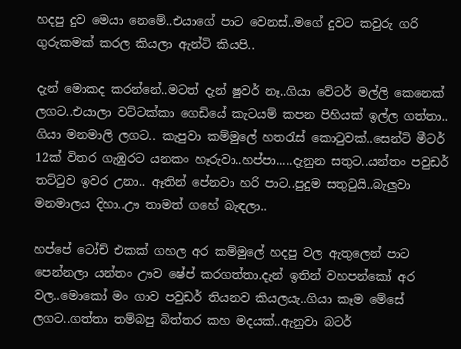හදපු දුව මෙයා නෙමේ..එයාගේ පාට වෙනස්..මගේ දුවට කවුරු ගරි ගුරුකමක් කරල කියලා ඇන්ටි කියපි..

දැන් මොකද කරන්නේ..මටත් දැන් ෂුවර් නෑ..ගියා වේටර් මල්ලි කෙනෙක් ලගට..එයාලා වට්ටක්කා ගෙඩියේ කැටයම් කපන පිහියක් ඉල්ල ගත්තා.. ගියා මනමාලි ලගට.. කැපුවා කම්මුලේ හතරැස් කොටුවක්..සෙන්ටි මීටර් 12ක් විතර ගැඹුරට යනකං හෑරුවා..හප්පා.....දැනුන සතුට..යන්තං පවුඩර් තට්ටුව ඉවර උනා.. ඈතින් පේනවා හරි පාට..පුදුම සතුටුයි..බැලුවා මනමාලය දිහා..ඌ තාමත් ගහේ බැඳලා..

හප්පේ ටෝච් එකක් ගහල අර කම්මුලේ හදපු වල ඇතුලෙන් පාට පෙන්නලා යන්තං ඌව ෂේප් කරගත්තා.දැන් ඉතින් වහපන්කෝ අර වල..මොකෝ මං ගාව පවුඩර් තියනව කියලයැ..ගියා කෑම මේසේ ලගට..ගත්තා තම්බපු බිත්තර කහ මදයක්..ඇනුවා බටර්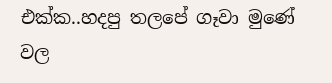එක්ක..හදපු තලපේ ගෑවා මුණේ වල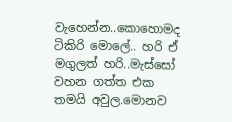වැහෙන්න..කොහොමද ටිකිරි මොලේ.. හරි ඒ මගුලත් හරි..මැස්සෝ වහන ගත්ත එක තමයි අවුල.මොනව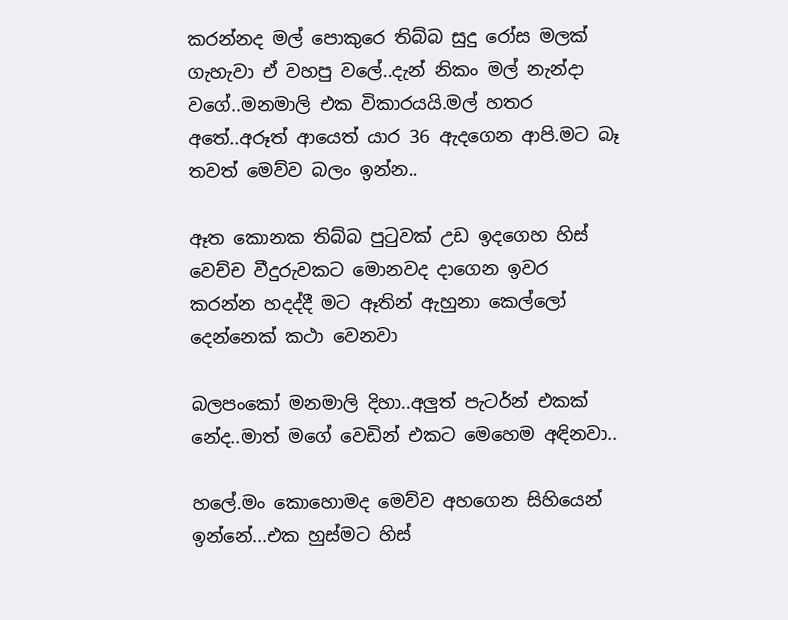කරන්නද මල් ‍පොකුරෙ තිබ්බ සුදු රෝස මලක් ගැහැවා ඒ වහපු වලේ..දැන් නිකං මල් නැන්දා වගේ..මනමාලි එක විකාරයයි.මල් හතර අතේ..අරූත් ආයෙත් යාර 36 ඇදගෙන ආපි.මට බෑ තවත් මෙව්ව බලං ඉන්න..

ඈත කොනක තිබ්බ පුටුවක් උඩ ඉදගෙහ හිස් වෙච්ච වීදුරුවකට මොනවද දාගෙන ඉවර කරන්න හදද්දී මට ඈතින් ඇහුනා කෙල්ලෝ දෙන්නෙක් කථා වෙනවා

බලපංකෝ මනමාලි දිහා..අලුත් පැටර්න් එකක් නේද..මාත් මගේ වෙඩින් එකට මෙහෙම අඳිනවා..

හලේ.මං කොහොමද මෙව්ව අහගෙන සිහියෙන් ඉන්නේ...එක හුස්මට හිස්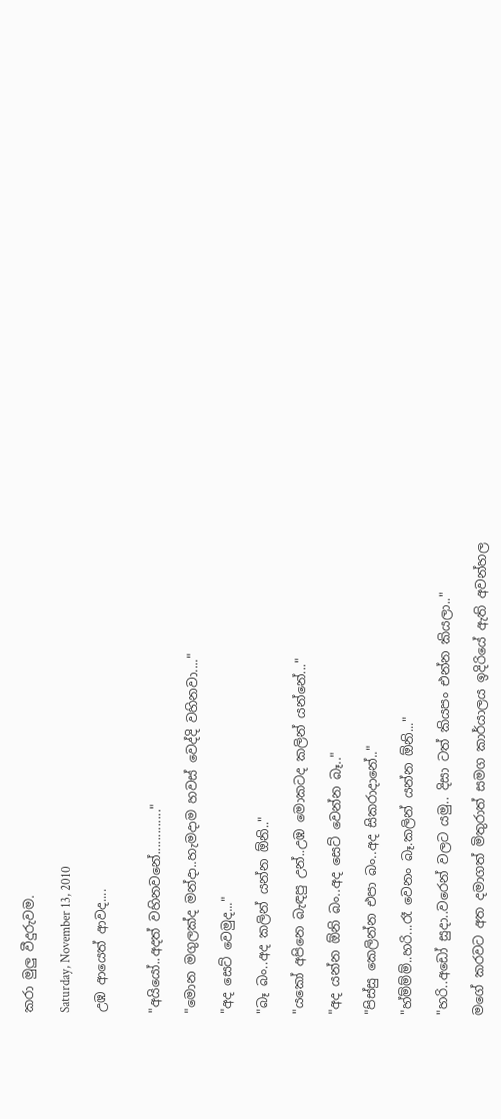කරා මුලු වීදුරුවම.

Saturday, November 13, 2010

උඹ ආයෙත් ආවද....


"අයියෝ..අදත් වහිනවනේ............."

"මොන මගුලක්ද මන්දා..හැමදාම හවස් වෙද්දි වහිනවා...."

"අද සෙට් වෙමුද..."

"බෑ බං..අද කලින් යන්න ඕනි.."

"යකෝ අපිනෙ බැඳපු උන්..උඹ මොකටද කලින් යන්නේ..."

"අද යන්න ඕනි බං..අද සෙට් වෙන්න බෑ.."

"පිස්සු කෙලින්න එපා බං..අද සිකරාදානේ.."

"හ්ම්ම්ම්..හරි...රෑ වෙනං බෑ.කලින් යන්න ඕනි..."

"හරි..අඩෝ සුදා..වරෙන් වලට යමු.. දිසා ටත් කියපං එන්න කියලා.."

මගේ කරවට අත දමාගත් මිතුරාත් සමග කාර්යාලය ඉදිරියේ ඇති අවන්හල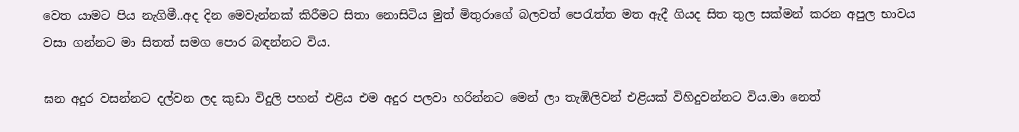වෙත යාමට පිය නැගිමී..අද දින මෙවැන්නක් කිරීමට සිතා නොසිටිය මුත් මිතුරාගේ බලවත් පෙරැත්ත මත ඇදී ගියද සිත තුල සක්මන් කරන අපුල භාවය වසා ගන්නට මා සිතත් සමග පොර බඳන්නට විය.

ඝන අදුර වසන්නට දල්වන ලද කුඩා විදුලි පහන් එළිය එම අදුර පලවා හරින්නට මෙන් ලා තැඹිලිවන් එළියක් විහිදුවන්නට විය.මා නෙත්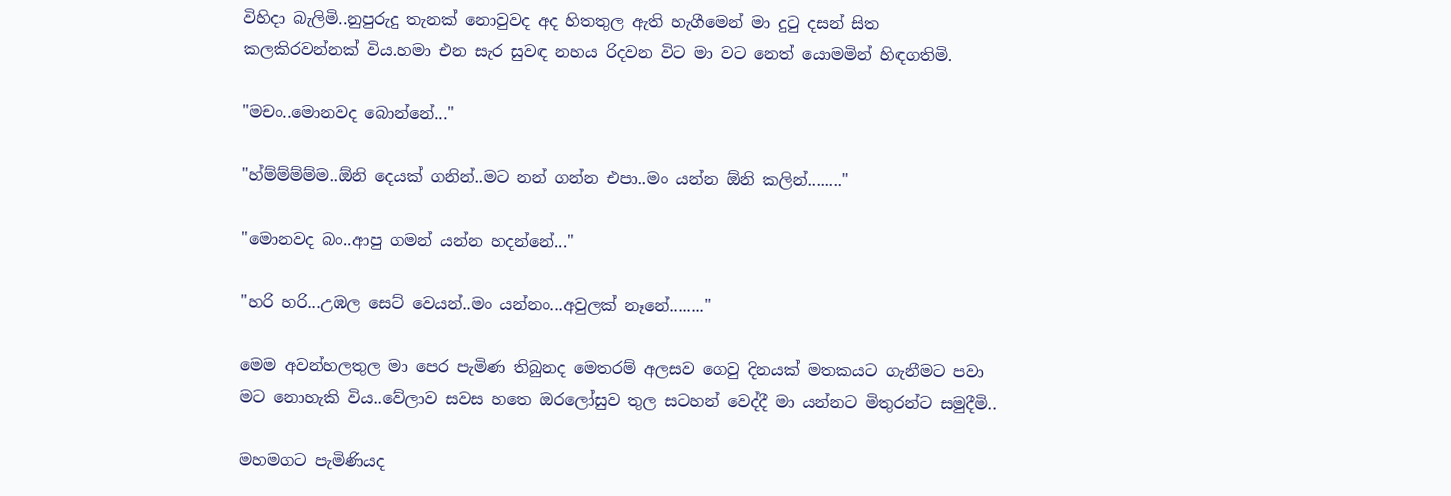විහිදා බැලිමි..නුපුරුදු තැනක් නොවුවද අද හිතතුල ඇති හැගීමෙන් ‍මා දුටු දසන් සිත කලකිරවන්නක් විය.හමා එන සැර සුවඳ නහය රිදවන විට මා වට නෙත් යොමමින් ‍හිඳගතිමි.

"මචං..මොනවද බොන්නේ..."

"හ්ම්ම්ම්ම්ම..ඕනි දෙයක් ගනින්..මට නන් ගන්න එපා..මං යන්න ඕනි කලින්........"

"මොනවද බං..ආපු ගමන් යන්න හදන්නේ..."

"හරි හරි...උඹල සෙට් වෙයන්..මං යන්නං...අවුලක් නෑනේ........"

මෙම අවන්හලතුල මා පෙර පැමිණ තිබුනද මෙතරම් අලසව ගෙවු දිනයක් මතකයට ගැනීමට පවා මට නොහැකි විය..වේලාව සවස හතෙ ඔරලෝසුව තුල සටහන් වෙද්දී මා යන්නට මිතුරන්ට සමුදීමි..

මහමගට පැමිණියද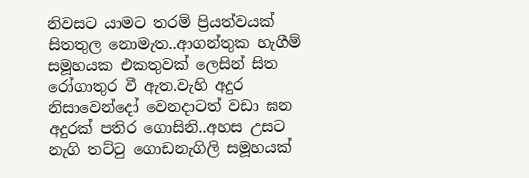නිවසට යාමට තරම් ප්‍රියත්වයක් සිතතුල නොමැත..ආගන්තුක හැගීම් සමූහයක එකතුවක් ලෙසින් සිත රෝගාතුර වී ඇත.වැහි අදුර නිසාවෙන්දෝ වෙනදාටත් වඩා ඝන අදුරක් පතිර ගොසිනි..අහස උසට නැගි තට්ටු ගොඩනැගිලි සමූහයක්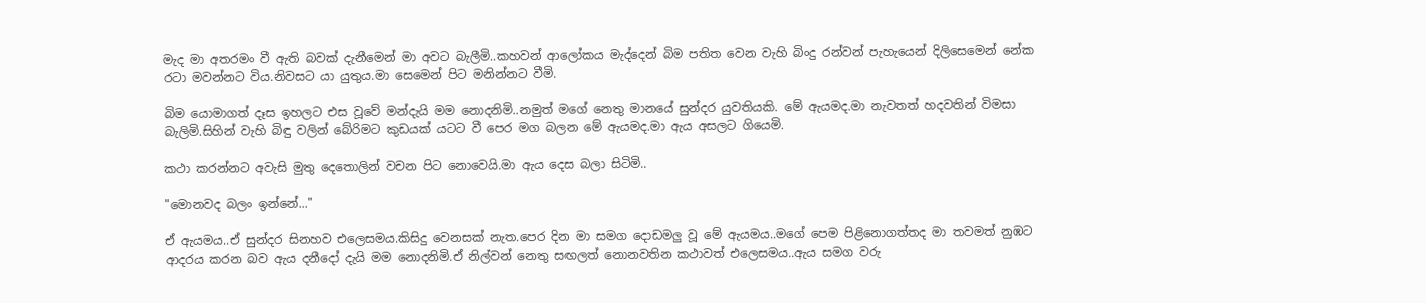මැද මා අතරමං වී ඇති බවක් දැනීමෙන් මා අවට බැලීමි..කහවන් ආලෝකය මැද්දෙන් බිම පතිත වෙන වැහි බිංදු රන්වන් පැහැයෙන් දිලිසෙමෙන් නේක රටා මවන්නට විය.නිවසට යා යුතුය.මා සෙමෙන් පිට මනින්නට වීමි.

බිම යොමාගත් දෑස ඉහලට එස වූවේ මන්දැයි මම නොදනිමි..නමුත් මගේ නෙතු මානයේ සුන්දර යුවතියකි. මේ ඇයමද.මා නැවතත් හදවතින් විමසා බැලිමි.සිහින් වැහි බිඳු වලින් බේරිමට කුඩයක් යටට වී පෙර මග බලන මේ ඇයමද.මා ඇය අසලට ගියෙමි.

කථා කරන්නට අවැසි මුතු දෙතොලින් වචන පිට නොවෙයි.මා ඇය දෙස බලා සිටිමි..

"මොනවද ‍බලං ඉන්නේ..."

ඒ ඇයමය..ඒ සුන්දර සිනහව එලෙසමය.කිසිදු වෙනසක් නැත.පෙර දින මා සමග දොඩමලු වූ මේ ඇයමය..මගේ පෙම පිළිනොගත්තද මා තවමත් නුඹට ආදරය කරන බව ඇය දනීදෝ දැයි මම නොදනිමි.ඒ නිල්වන් නෙතු සඟලත් නොනවතින කථාවත් එලෙසමය..ඇය සමග වරු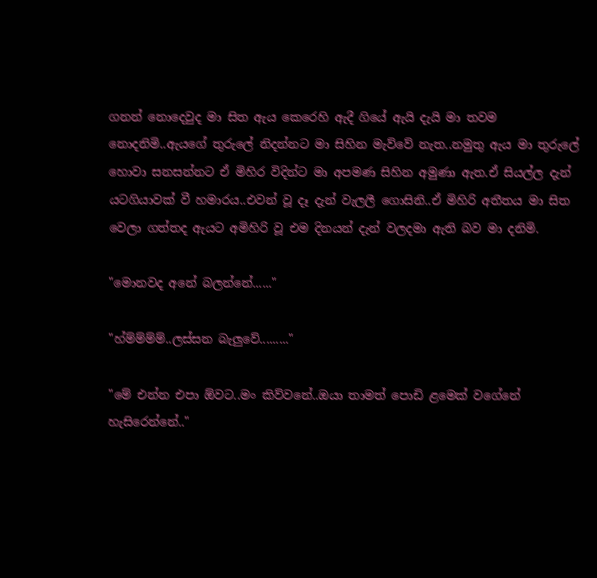ගනන් නොදෙවුද මා සිත ඇය කෙරෙහි ඇදී ගියේ ඇයි දැයි මා තවම නොදනිමි..ඇයගේ තුරුලේ නිදන්නට මා සිහින ‍මැව්වේ නැත..නමුතු ඇය මා තුරුලේ හොවා සනසන්නට ඒ මිහිර විදින්ට මා අපමණ සිහින අමුණා ඇත.ඒ සියල්ල දැන් යටගියාවක් වී හමාරය..එවන් වූ දෑ දැන් වැලලී ගොසිනි..ඒ මිහිරි අතීතය මා සිත වෙලා ගත්තද ඇයට අමිහිරි වූ එම දිනයන් දැන් වලදමා ඇති බව මා දනිමි.

"මොනවද අනේ බලන්නේ......"

"හ්ම්ම්ම්ම්..ලස්සන බැලුවේ........."

"මේ එන්න එපා ඕවට..මං කිව්වනේ..ඔයා තාමත් පොඩි ළමෙක් වගේනේ හැසිරෙන්නේ.."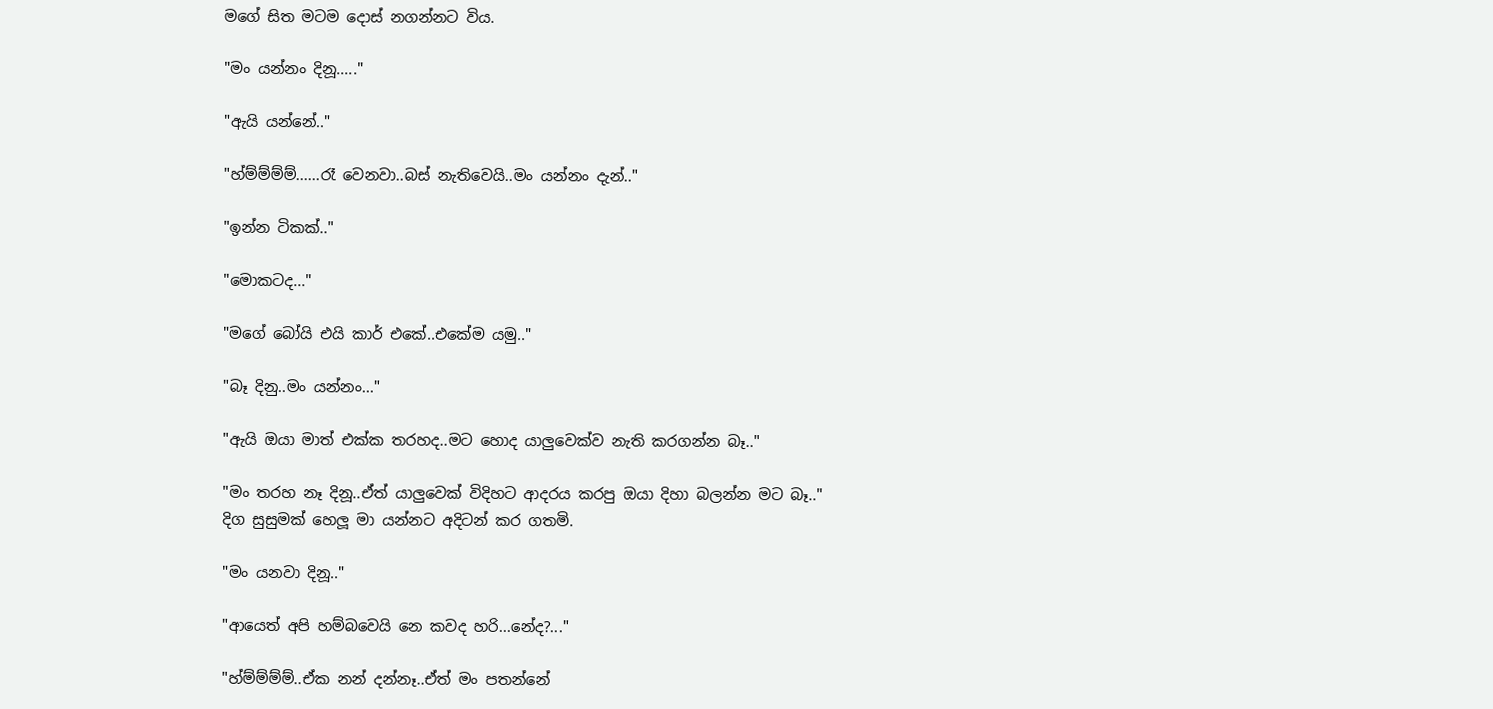මගේ සිත මටම දොස් නගන්නට විය.

"මං යන්නං දිනූ....."

"ඇයි යන්නේ.."

"හ්ම්ම්ම්ම්......රෑ වෙනවා..බස් නැතිවෙයි..මං යන්නං දැන්.."

"ඉන්න ටිකක්.."

"මොකටද..."

"මගේ බෝයි එයි කාර් එකේ..එකේම යමු.."

"බෑ දිනු..මං යන්නං..."

"ඇයි ඔයා මාත් එක්ක තරහද..මට හොද යාලුවෙක්ව නැති කරගන්න බෑ.."

"මං තරහ නෑ දිනූ..ඒත් යාලුවෙක් විදිහට ආදරය කරපු ඔයා දිහා බලන්න මට බෑ.."
දිග සුසුමක් හෙලූ මා යන්නට අදිටන් කර ගතමි.

"මං යනවා දිනූ.."

"ආයෙත් අපි හම්බවෙයි නෙ කවද හරි...නේද?..."

"හ්ම්ම්ම්ම්..ඒක නන් දන්නෑ..ඒත් මං පතන්නේ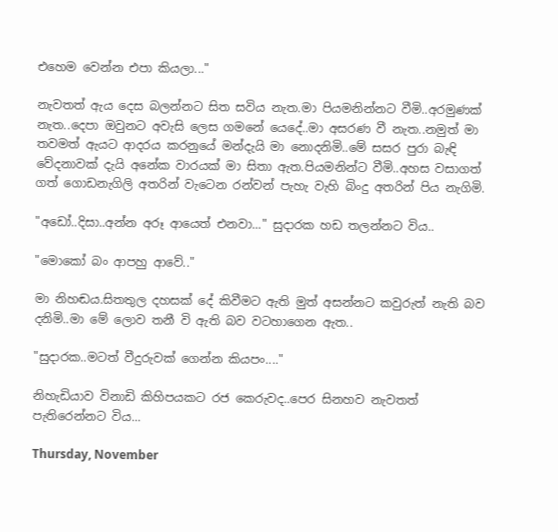එහෙම වෙන්න එපා කියලා..."

නැවතත් ඇය දෙස බලන්නට සිත සවිය නැත.මා පියමනින්නට වීමි..අරමුණක් නැත..දෙපා ඔවුනට අවැසි ලෙස ගමනේ යෙදේ..මා අසරණ වී නැත..නමුත් මා තවමත් ඇයට ආදරය කරනුයේ මන්දැයි මා නොදනිමි..මේ සසර පුරා බැඳි වේදනාවක් දැයි අනේක වාරයක් මා සිතා ඇත.පියමනින්ට වීමි..අහස වසාගත් ගත් ගොඩනැගිලි අතරින් වැටෙන රන්වන් පැහැ වැහි බිංදු අතරින් පිය නැගිමි.

"අඩෝ..දිසා..අන්න අරූ ආයෙත් එනවා..." සුදාරක හඩ තලන්නට විය..

"මොකෝ බං ආපහු ආවේ.."

මා නිහඬය.සිතතුල දහසක් දේ කිවීමට ඇති මුත් අසන්නට කවුරුත් නැති බව දනිමි..මා මේ ලොව තනී වි ඇති බව වටහාගෙන ඇත..

"සුදාරක..මටත් වීදුරුවක් ගෙන්න කියපං...."

නිහැඩියාව විනාඩි කිහිපයකට රජ කෙරුවද..පෙර සිනහව නැවතත් පැතිරෙන්නට විය...

Thursday, November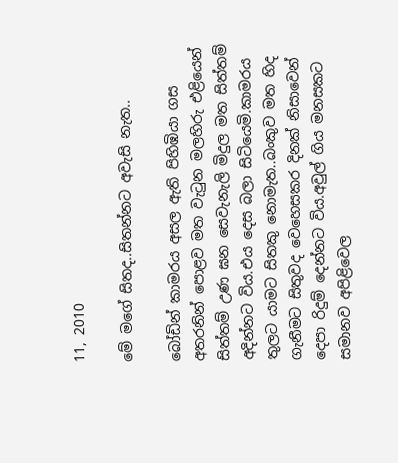11, 2010

මේ මගේ සිතද..සිතන්නට අවැසි නැත..

බෝඩින් කාමරය අසල ඇති පිහිඹියා ගස අතරනින් පොළව මත වැටුන මලහිරු එළියෙන් සිත්තම් උණ ඝන සෙවැනැලි මිදුල මත සිත්තම් අදින්නට විය.එය දෙස බලා සිටියෙමි.කාමරය තුලට යාමට සිතකු නොමැත..බංකුව මත හිද ගැනීමට සිතුවද වෙහෙසකර දිනක් නිසාවෙන් දෙපා රිදුම් දෙන්නට විය.අවුල් ගිය මනසකට සමානව අපිළිවෙල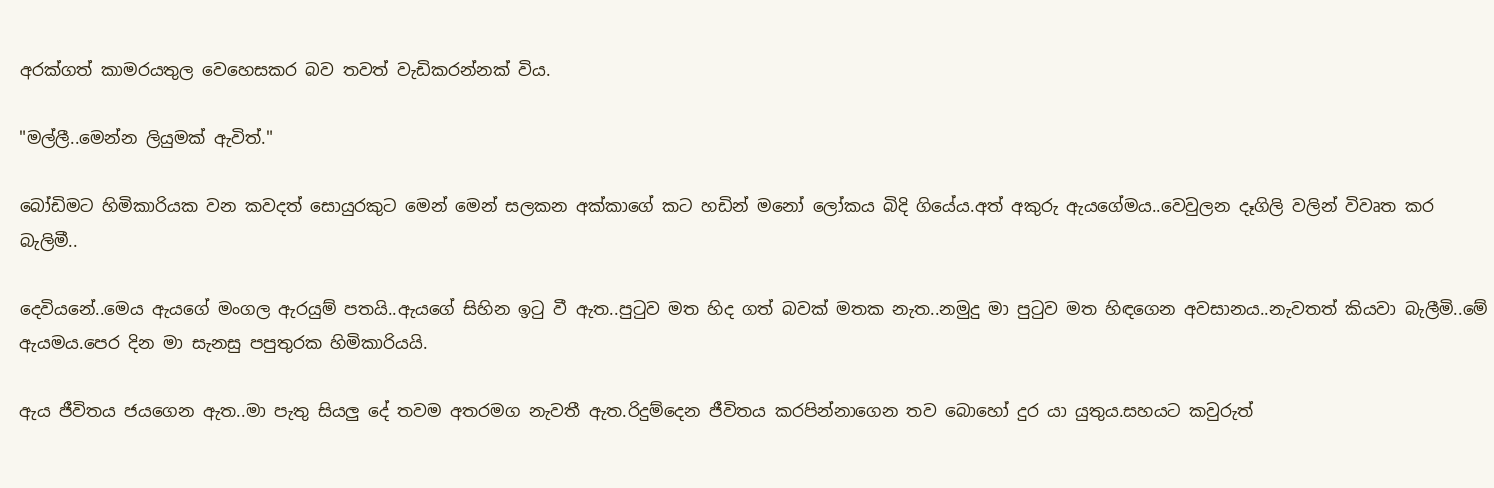අරක්ගත් කාමරයතුල වෙහෙසකර බව තවත් වැඩිකරන්නක් විය.

"මල්ලී..මෙන්න ලියුමක් ඇවිත්."

බෝඩිමට හිමිකාරියක වන කවදත් සොයුරකුට මෙන් මෙන් සලකන අක්කාගේ කට හඩින් මනෝ ලෝකය බිදි ගියේය.අත් අකුරු ඇයගේමය..වෙවුලන දෑගිලි වලින් විවෘත කර බැලිමී..

දෙවියනේ..මෙය ඇයගේ මංගල ඇරයුම් පතයි..ඇයගේ සිහින ඉටු වී ඇත..පුටුව මත හිද ගත් බවක් මතක නැත..නමුදු මා පුටුව මත හිඳගෙන අවසානය..නැවතත් කියවා බැලීමි..මේ ඇයමය.පෙර දින මා සැනසු පපුතුරක හිමිකාරියයි.

ඇය ජීවිතය ජයගෙන ඇත..මා පැතු සියලු දේ තවම අතරමග නැවතී ඇත.රිදුම්දෙන ජීවිතය කරපින්නාගෙන තව බොහෝ දුර යා යුතුය.සහයට කවුරුත්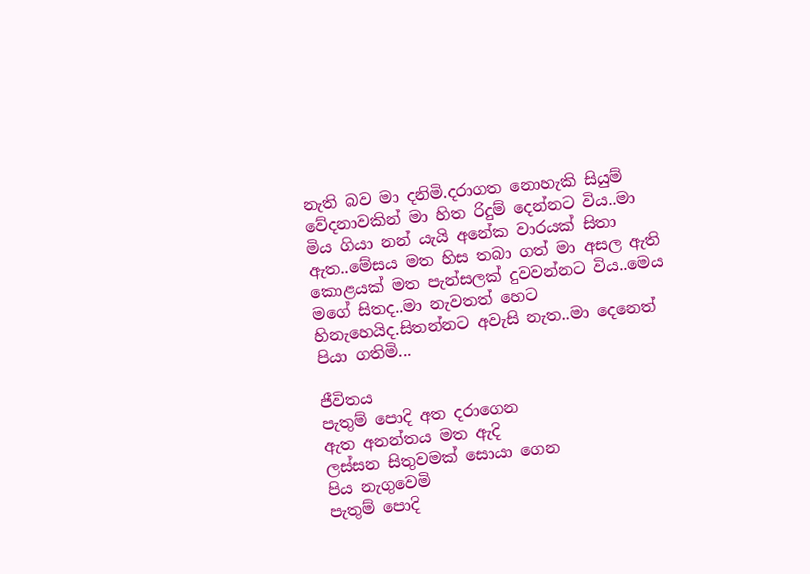නැති බව මා දනිමි.දරාගත නොහැකි සියුම් වේදනාවකින් මා හිත රිදුම් දෙන්නට විය..මා මිය ගියා නන් යැයි අනේක වාරයක් සිතා ඇත..මේසය මත හිස තබා ගත් මා අසල ඇති කොළයක් මත පැන්සලක් දුවවන්නට විය..මෙය මගේ සිතද..මා නැවතත් හෙට හිනැහෙයිද.සිතන්නට අවැසි නැත..මා දෙනෙත් පියා ගතිමි...

ජීවිතය
පැතුම් පොදි අත දරාගෙන
ඇත අනන්තය මත ඇදි
ලස්සන සිතුවමක් සොයා ගෙන
පිය නැගුවෙමි
පැතුම් පොදි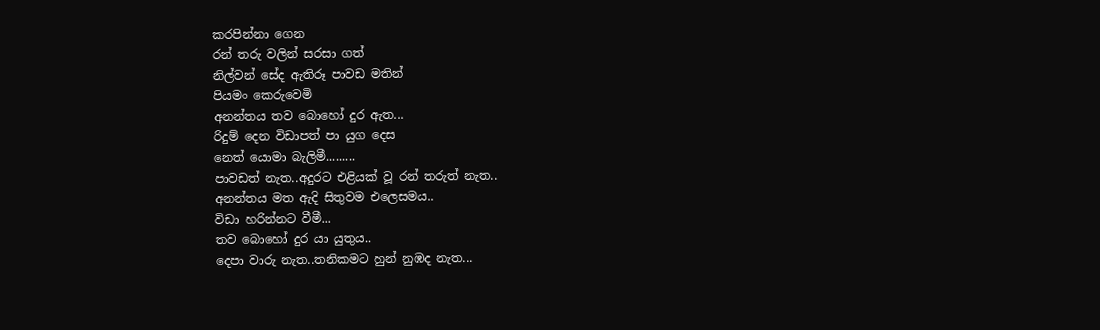කරපින්නා ගෙන
රන් තරු වලින් සරසා ගත්
නිල්වන් සේද ඇතිරූ පාවඩ මතින්
පියමං කෙරුවෙමි
අනන්තය තව බොහෝ දුර ඇත...
රිදුම් දෙන විඩාපත් පා යුග දෙස
නෙත් යොමා බැලිමී.........
පාවඩත් නැත..අදුරට එළියක් වූ රන් තරුත් නැත..
අනන්තය මත ඇදි සිතුවම එලෙසමය..
විඩා හරින්නට වීමී...
තව බොහෝ දුර යා යුතුය..
දෙපා වාරු නැත..තනිකමට හුන් නුඹද නැත...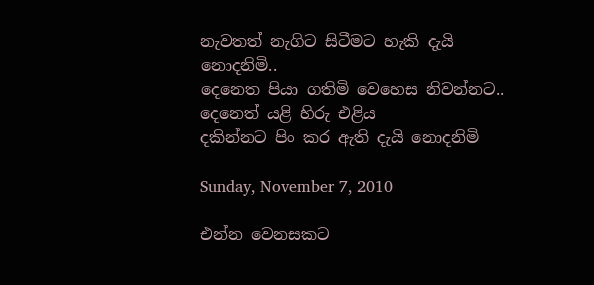නැවතත් නැගිට සිටීමට හැකි දැයි නොදනිමි..
දෙනෙත පියා ගතිමි වෙහෙස නිවන්නට..
දෙනෙත් යළි හිරු එළිය
දකින්නට පිං කර ඇති දැයි නොදනිමි

Sunday, November 7, 2010

එන්න වෙනසකට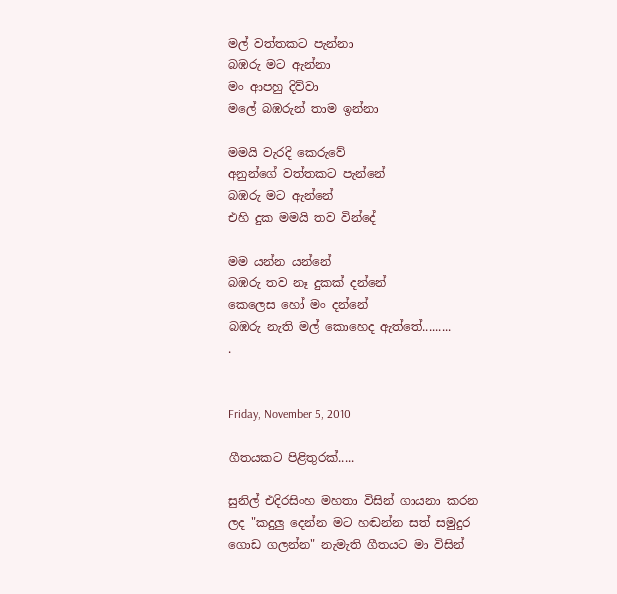මල් වත්තකට පැන්නා
බඹරු මට ඇන්නා
මං ආපහු දිව්වා
මලේ බඹරුන් තාම ඉන්නා

මමයි වැරදි කෙරුවේ
අනුන්ගේ වත්තකට පැන්නේ
බඹරු මට ඇන්නේ
එහි දුක මමයි තව වින්දේ

මම යන්න යන්නේ
බඹරු තව නෑ දුකක් දන්නේ
කෙලෙස හෝ මං දන්නේ
බඹරු නැති මල් කොහෙද ඇත්තේ.........
.


Friday, November 5, 2010

ගීතයකට පිළිතුරක්.....

සුනිල් එදිරසිංහ මහතා විසින් ගායනා කරන ලද "කදුලු දෙන්න මට හඬන්න සත් සමුදුර ගොඩ ගලන්න" නැමැති ගීතයට මා විසින්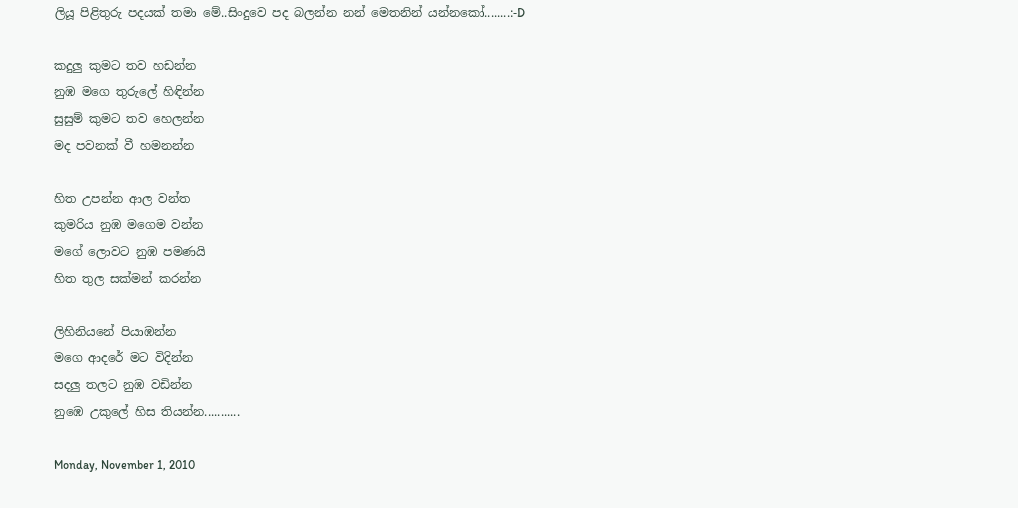ලියූ පිළිතුරු පදයක් තමා මේ..සිංදුවෙ පද බලන්න නන් මෙතනින් යන්නකෝ........:-D

කදුලු කුමට තව හඩන්න
නුඹ මගෙ තුරුලේ හිඳින්න
සුසුම් කුමට තව හෙලන්න
මද පවනක් වී හමනන්න

හිත උපන්න ආල වන්ත
කුමරිය නුඹ මගෙම වන්න
මගේ ලොවට නුඹ පමණයි
හිත තුල සක්මන් කරන්න

ලිහිනියනේ පියාඹන්න
මගෙ ආදරේ මට විදින්න
සදලු තලට නුඹ වඩින්න
නුඹෙ උකුලේ හිස තියන්න...........

Monday, November 1, 2010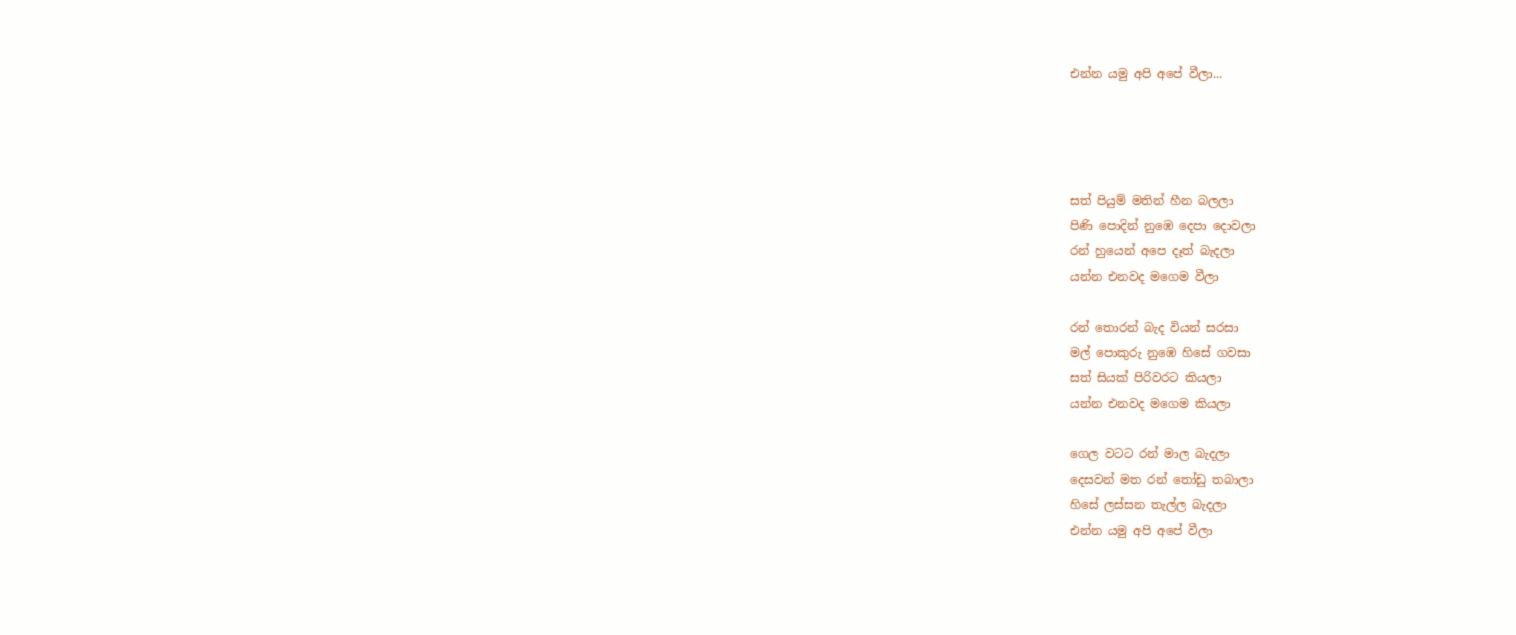එන්න යමු අපි අපේ වීලා...




සත් පියුම් මතින් හීන බලලා
පිණි පොදින් නුඹෙ දෙපා දොවලා
රන් හුයෙන් අපෙ දෑත් බැදලා
යන්න එනවද මගෙම වීලා

රන් තොරන් බැද වියන් සරසා
මල් පොකුරු නුඹෙ හිසේ ගවසා
සත් සියක් පිරිවරට කියලා
යන්න එනවද මගෙම කියලා

ගෙල වටට රන් මාල බැදලා
දෙසවන් මත රන් තෝඩු තබාලා
හිසේ ලස්සන තැල්ල බැදලා
එන්න යමු අපි අපේ වීලා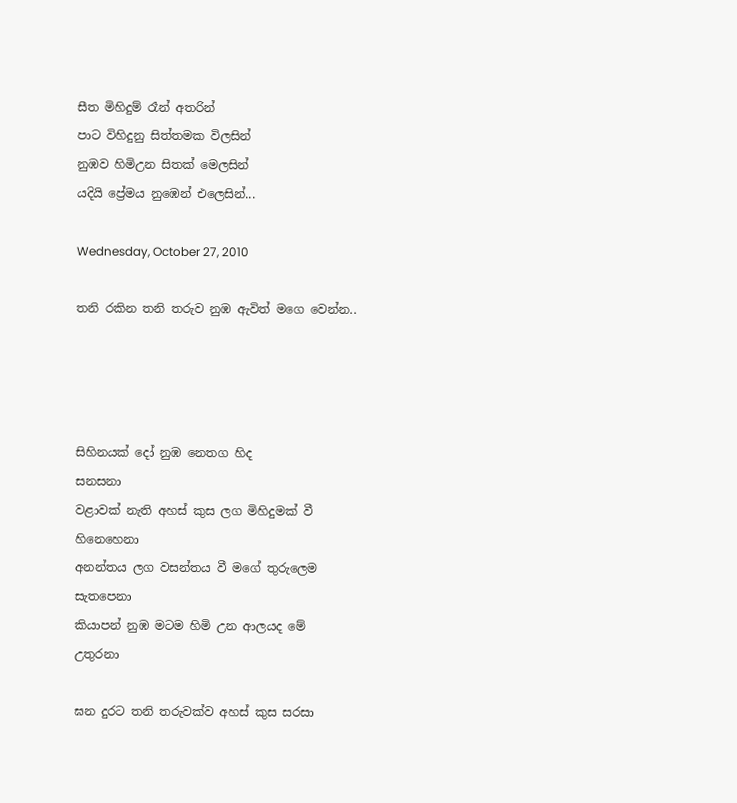සීත මිහිදුම් රෑන් අතරින්
පාට විහිදුනු සිත්තමක විලසින්
නුඹව හිමිඋන සිතක් මෙලසින්
යදියි ප්‍රේමය නුඹෙන් එලෙසින්...

Wednesday, October 27, 2010

තනි රකින තනි තරුව නුඹ ඇවිත් මගෙ වෙන්න..




සිහිනයක් දෝ නුඹ නෙතග හිද
සනසනා
වළාවක් නැති අහස් කුස ලග මිහිදුමක් වී
හිනෙහෙනා
අනන්තය ලග වසන්තය වී මගේ තුරුලෙම
සැතපෙනා
කියාපන් නුඹ මටම හිමි උන ආලයද මේ
උතුරනා

ඝන දුරට තනි තරුවක්ව අහස් කුස සරසා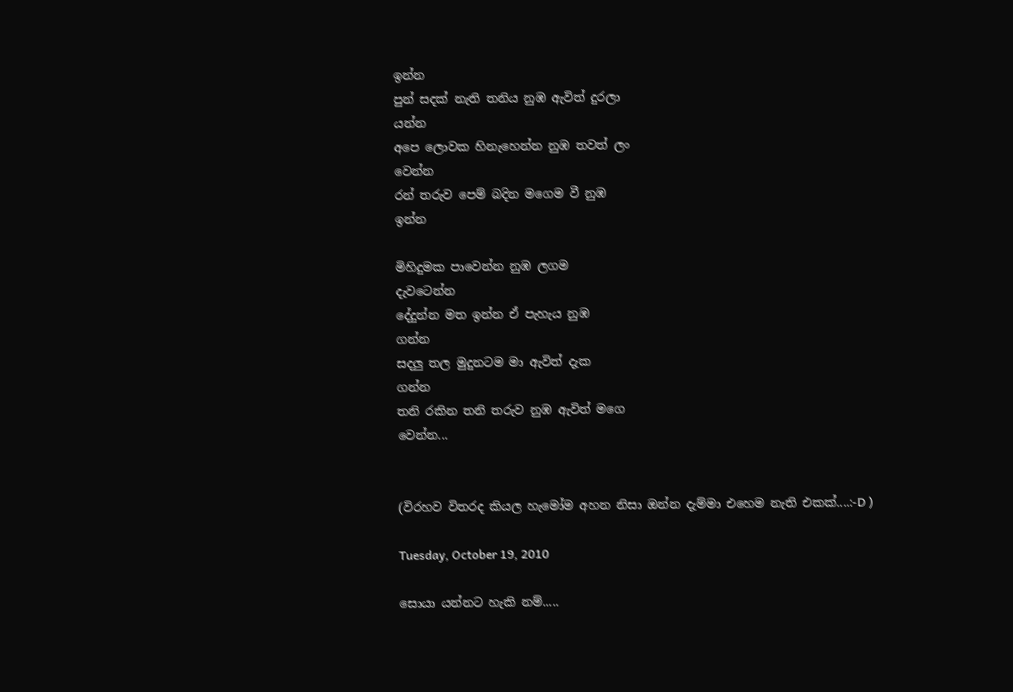ඉන්න
පුන් සදක් නැති තනිය නුඹ ඇවිත් දුරලා
යන්න
අපෙ ලොවක හිනැහෙන්න නුඹ තවත් ලං
වෙන්න
රන් තරුව පෙම් බදින මගෙම වී නුඹ
ඉන්න

මිහිදුමක පාවෙන්න නුඹ ලගම
දැවටෙන්න
දේදුන්න මත ඉන්න ඒ පැහැය නුඹ
ගන්න
සදලු තල මුදුනටම මා ඇවිත් දැක
ගන්න
තනි රකින තනි තරුව නුඹ ඇවිත් මගෙ
වෙන්න...


(විරහව විතරද කියල හැමෝම අහන නිසා ඔන්න දැම්මා එහෙම නැති එකක්....:-D )

Tuesday, October 19, 2010

සොයා යන්නට හැකි නම්.....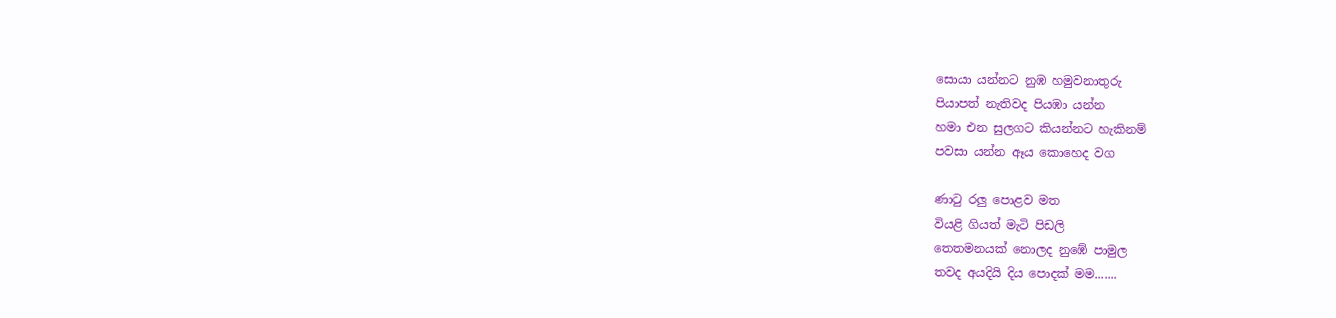සොයා යන්නට නුඹ හමුවනාතුරු
පියාපත් නැතිවද පියඹා යන්න
හමා එන සුලගට කියන්නට හැකිනම්
පවසා යන්න ඈය කොහෙද වග

ණාටු රලු පොළව මත
වියළි ගියත් මැටි පිඩලි
තෙතමනයක් නොලද නුඹේ පාමුල
තවද අයදියි දිය පොදක් මම.......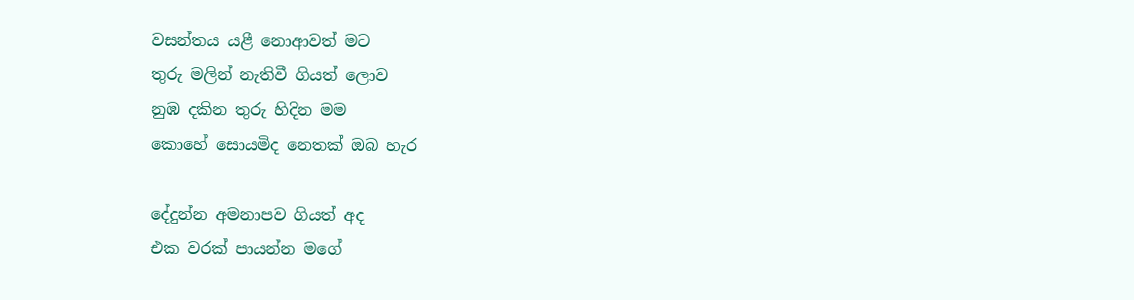වසන්තය යළී නොආවත් මට
තුරු මලින් නැතිවී ගියත් ලොව
නුඹ දකින තුරු හිදින මම
කොහේ සොයමිද නෙතක් ඔබ හැර

දේදුන්න අමනාපව ගියත් අද
එක වරක් පායන්න මගේ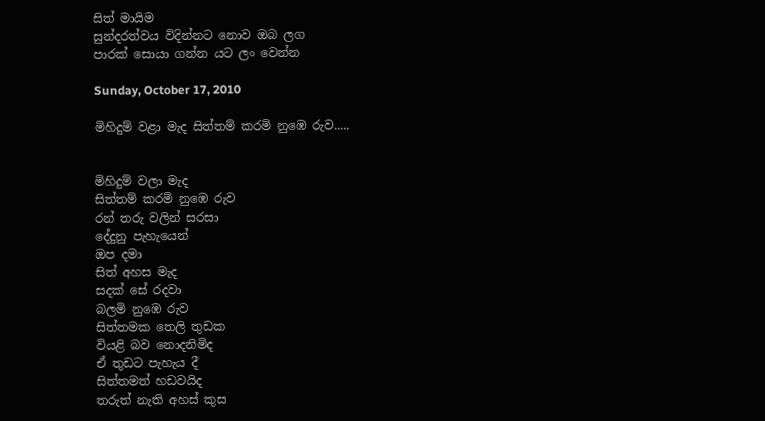සිත් මායිම
සුන්දරත්වය විදින්නට නොව ඔබ ලග
පාරක් සොයා ගන්න යට ලං වෙන්න

Sunday, October 17, 2010

මිහිදුම් වළා මැද සිත්තම් කරමි නුඹෙ රුව.....


මිහිදුම් වලා මැද
සිත්තම් කරමි නුඹෙ රුව
රන් තරු වලින් සරසා
දේදුනු පැහැයෙන්
ඔප දමා
සිත් අහස මැද
සදක් සේ රදවා
බලමි නුඹෙ රුව
සිත්තමක තෙලි තුඩක
වියළි බව නොදනිමිද
ඒ තුඩට පැහැය දී
සිත්තමත් හඩවයිද
තරුත් නැති අහස් කුස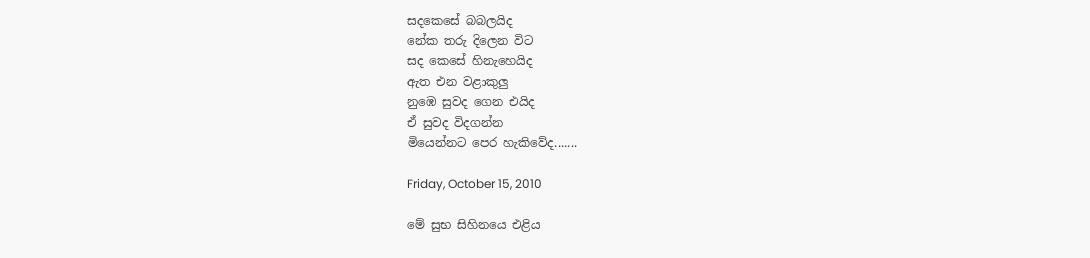සදකෙසේ බබලයිද
නේක තරු දිලෙන විට
සද කෙසේ හිනැහෙයිද
ඇත එන වළාකුලු
නුඹෙ සුවද ගෙන එයිද
ඒ සුවද විදගන්න
මියෙන්නට පෙර හැකිවේද.......

Friday, October 15, 2010

මේ සුභ සිහිනයෙ එළිය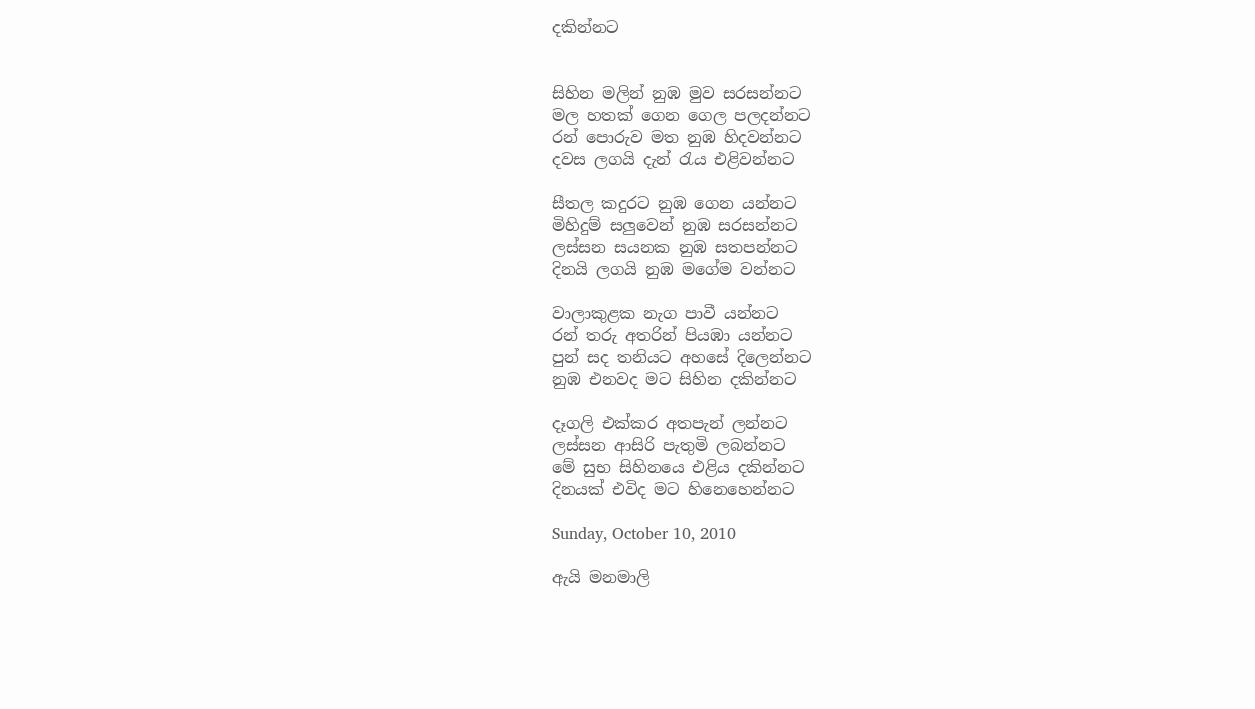දකින්නට


සිහින මලින් නුඹ මුව සරසන්නට
මල හතක් ගෙන ගෙල පලදන්නට
රන් පොරුව මත නුඹ හිදවන්නට
දවස ලගයි දැන් රැය එළිවන්නට

සීතල කදුරට නුඹ ගෙන යන්නට
මිහිදුම් සලුවෙන් නුඹ සරසන්නට
ලස්සන සයනක නුඹ සතපන්නට
දිනයි ලගයි නුඹ මගේම වන්නට

වාලාකුළක නැග පාවී යන්නට
රන් තරු අතරින් පියඹා යන්නට
පුන් සද තනියට අහසේ දිලෙන්නට
නුඹ එනවද මට සිහින දකින්නට

දෑගලි එක්කර අතපැන් ලන්නට
ලස්සන ආසිරි පැතුමි ලබන්නට
මේ සුභ සිහිනයෙ එළිය දකින්නට
දිනයක් එවිද මට හිනෙහෙන්නට

Sunday, October 10, 2010

ඇයි මනමාලි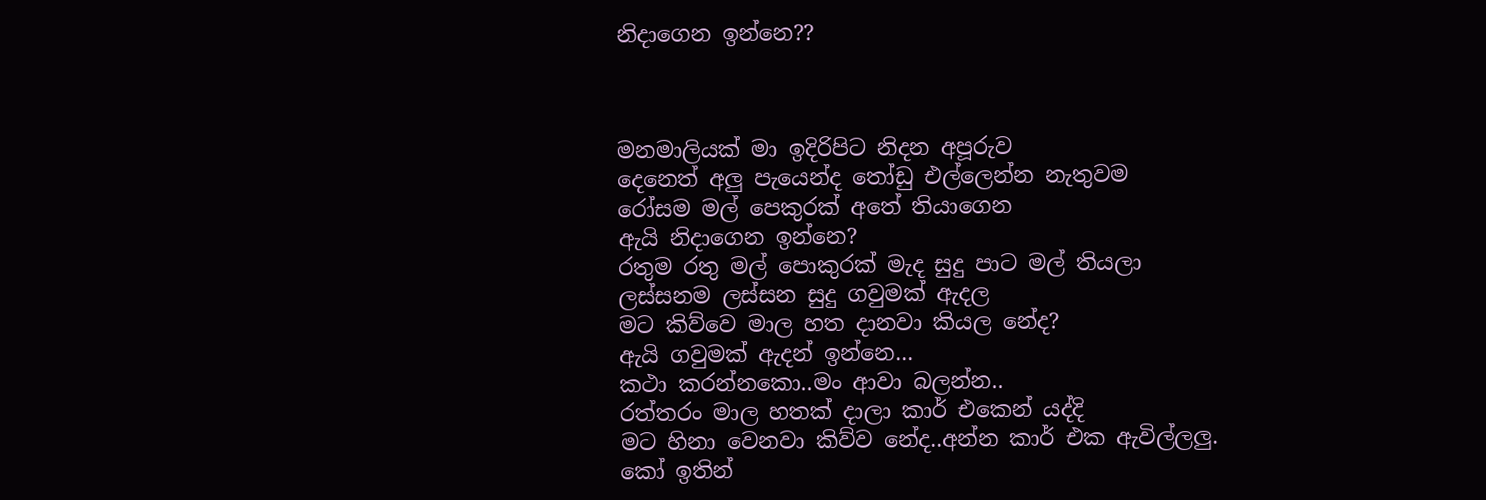නිදාගෙන ඉන්නෙ??



මනමාලියක් මා ඉදිරිපිට නිදන අපූරුව
දෙනෙත් අලු පැයෙන්ද තෝඩු එල්ලෙන්න නැතුවම
රෝසම මල් පෙකුරක් අතේ තියාගෙන
ඇයි නිදාගෙන ඉන්නෙ?
රතුම රතු මල් පොකුරක් මැද සුදු පාට මල් තියලා
ලස්සනම ලස්සන සුදු ගවුමක් ඇදල
මට කිව්වෙ මාල හත දානවා කියල නේද?
ඇයි ගවුමක් ඇදන් ඉන්නෙ...
කථා කරන්නකො..මං ආවා බලන්න..
රත්තරං මාල හතක් දාලා කාර් එකෙන් යද්දි
මට හිනා වෙනවා කිව්ව නේද..අන්න කාර් එක ඇවිල්ලලු.
කෝ ඉතින්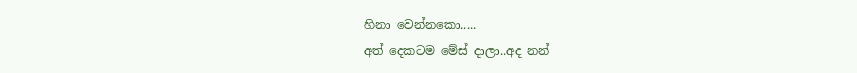හිනා වෙන්නකො.....
අත් දෙකටම මේස් දාලා..අද නන්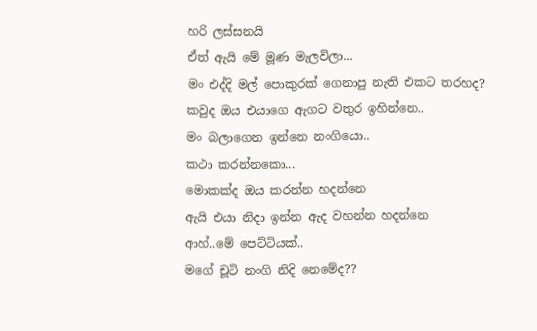හරි ලස්සනයි
ඒත් ඇයි මේ මූණ මැලවිලා...
මං එද්දි මල් පොකුරක් ගෙනාපු නැති එකට තරහද?
කවුද ඔය එයාගෙ ඇගට වතුර ඉහින්නෙ..
මං බලාගෙන ඉන්නෙ නංගියො..
කථා කරන්නකො...
මොකක්ද ඔය කරන්න හදන්නෙ
ඇයි එයා නිදා ඉන්න ඇද වහන්න හදන්නෙ
ආහ්..මේ පෙට්ටියක්..
මගේ චූටි නංගි නිදි නෙමේද??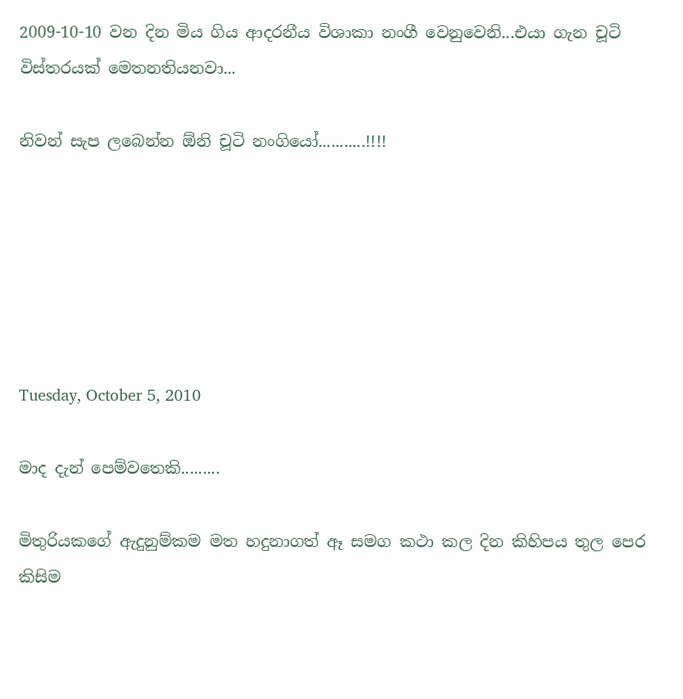2009-10-10 වන දින මිය ගිය ආදරනීය විශාකා නංගී වෙනුවෙනි...එයා ගැන චූටි විස්තරයක් මෙතනතියනවා...

නිවන් සැප ලබෙන්න ඕනි චූටි නංගියෝ...........!!!!






Tuesday, October 5, 2010

මාද දැන් පෙම්වතෙකි.........

මිතුරියකගේ ඇදුනුම්කම මත හදුනාගත් ඈ සමග කථා කල දින කිහිපය තුල පෙර කිසිම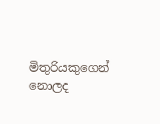මිතුරියකුගෙන් නොලද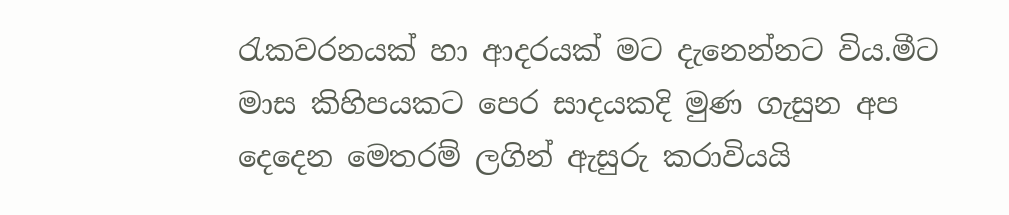රැකවරනයක් හා ආදරයක් මට දැනෙන්නට විය.මීට මාස කිහිපයකට පෙර සාදයකදි මුණ ගැසුන අප දෙදෙන මෙතරම් ලගින් ඇසුරු කරාවියයි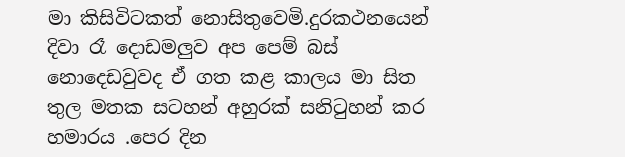මා කිසිවිටකත් නොසිතුවෙමි.දුරකථනයෙන් දිවා රෑ දොඩමලුව අප පෙම් බස් නොදෙඩවුවද ඒ ගත කළ කාලය මා සිත තුල මතක සටහන් අහුරක් සනිටුහන් කර හමාරය .පෙර දින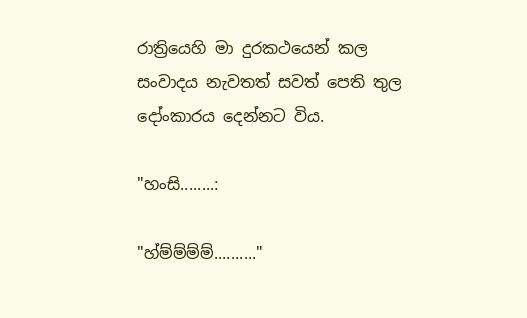රාත්‍රියෙහි මා දුරකථයෙන් කල සංවාදය නැවතත් සවත් පෙති තුල දෝංකාරය දෙන්නට විය.

"හංසි........:

"හ්ම්ම්ම්ම්.........."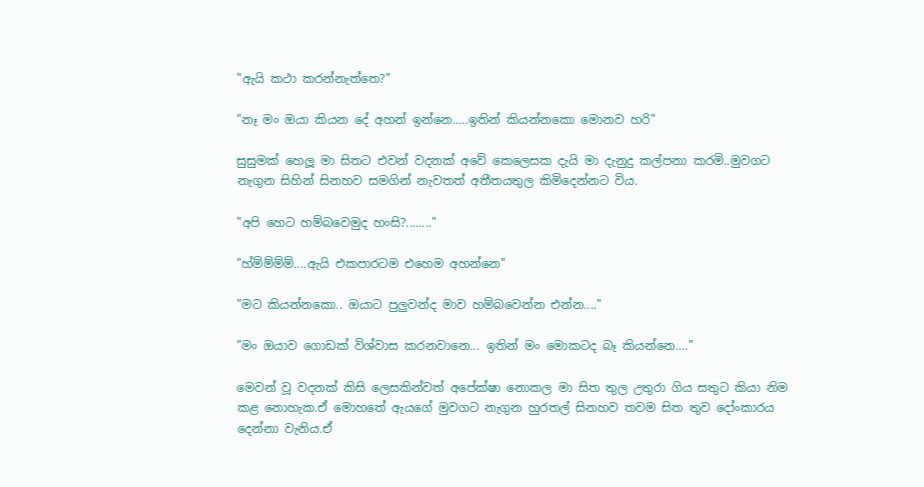"ඇයි කථා කරන්නැත්තෙ?"

"නෑ මං ඔයා කියන දේ අහන් ඉන්නෙ.....ඉතින් කියන්නකො මොනව හරි"

සුසුමක් හෙලූ මා සිතට එවන් වදනක් අවේ කෙලෙසක දැයි මා දැනුදු කල්පනා කරමි..මුවගට නැගුන සිහින් සිනහව සමගින් නැවතත් අතීතයතුල කිමිදෙන්නට විය.

"අපි හෙට හම්බවෙමුද හංසි?........"

"හ්ම්ම්ම්ම්....ඇයි එකපාරටම එහෙම අහන්නෙ"

"මට කියන්නකො.. ඔයාට පුලුවන්ද මාව හම්බවෙන්න එන්න...."

"මං ඔයාව ගොඩක් විශ්වාස කරනවානෙ... ඉතින් මං මොකටද බෑ කියන්නෙ...."

මෙවන් වූ වදනක් කිසි ලෙසකින්වත් අපේක්ෂා නොකල මා සිත තුල උතුරා ගිය සතුට කියා නිම කළ නොහැක.ඒ මොහතේ ඇයගේ මුවගට නැගුන හුරතල් සිනහව තවම සිත තුව දෝංකාරය දෙන්නා වැනිය.ඒ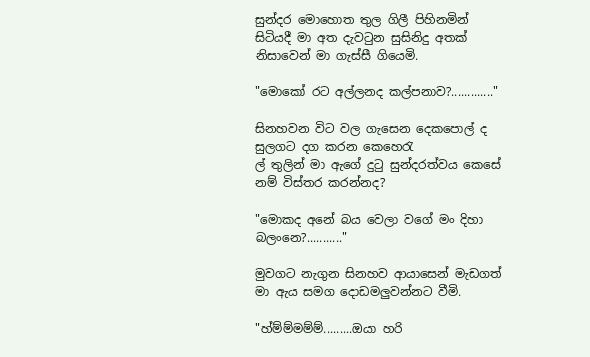සුන්දර මොහොත තුල ගිලී පිහිනමින් සිටියදී මා අත දැවටුන සුසිනිදු අතක් නිසාවෙන් මා ගැස්සී ගියෙමි.

"මොකෝ රට අල්ලනද කල්පනාව?............."

සිනහවන විට වල ගැසෙන දෙකපොල් ද සුලගට දග කරන කෙහෙරැ
ල් තුලින් මා ඇගේ දුටු සුන්දරත්වය කෙසේ නම් විස්තර කරන්නද?

"මොකද අනේ බය වෙලා වගේ මං දිහා බලංනෙ?..........."

මුවගට නැගුන සිනහව ආයාසෙන් මැඩගත් මා ඇය සමග දොඩමලුවන්නට වීමි.

"හ්ම්ම්මම්ම්.........ඔයා හරි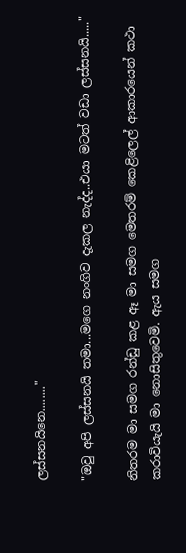ලස්සනයිනෙ........"

"ඔවු අපි ලස්සනයි තමා...මගෙ නංගිව දැකල නැද්ද..එයා මටත් වඩා ලස්සනයි....."

නිතරම මා සමග රන්ඩු කළ ඈ මා සමග මෙතරම් කෙළිලෙල් ආකාරයෙන් කථා කරාවියැයි මා නොසිතුවෙමි. ඇය සමග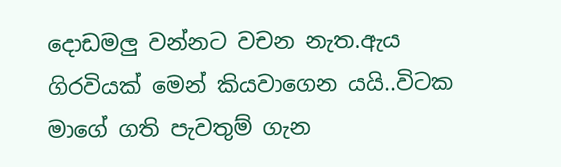දොඩමලු වන්නට වචන නැත.ඇය ගිරවියක් මෙන් කියවාගෙන යයි..විටක මාගේ ගති පැවතුම් ගැන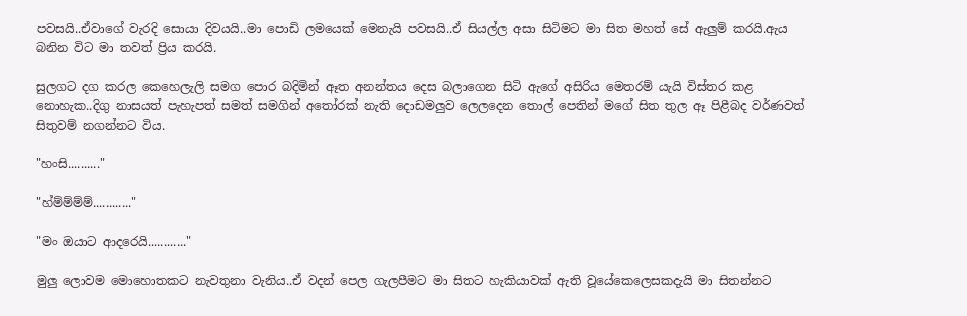පවසයි..ඒවාගේ වැරදි සොයා දිවයයි..මා පොඩි ලමයෙක් මෙනැයි පවසයි..ඒ සියල්ල අසා සිටිමට මා සිත මහත් සේ ඇලුම් කරයි.ඇය බනින විට මා තවත් ප්‍රිය කරයි.

සුලගට දග කරල කෙහෙලැලි සමග පොර බදිමින් ඈත අනන්තය දෙස බලාගෙන සිටි ඇගේ අසිරිය මෙතරම් යැයි විස්තර කළ නොහැක..දිගු නාසයත් පැහැපත් සමත් සමගින් අතෝරක් නැති දොඩමලුව ලෙලදෙන තොල් පෙතින් මගේ සිත තුල ඈ පිළීබද වර්ණවත් සිතුවම් නගන්නට විය.

"හංසි.........."

"හ්ම්ම්ම්ම්............"

"මං ඔයාට ආදරෙයි............"

මුලු ලොවම මොහොතකට නැවතුනා වැනිය..ඒ වදන් පෙල ගැලපීමට මා සිතට හැකියාවක් ඇති වූයේකෙලෙසකදැයි මා සිතන්නට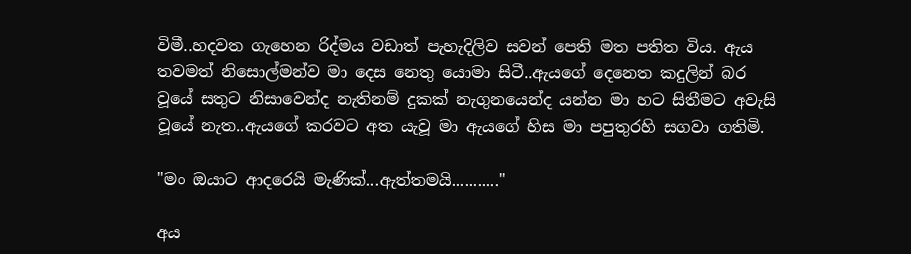විමී..හදවත ගැහෙන රිද්මය වඩාත් පැහැදිලිව සවන් පෙති මත පතිත විය. ඇය තවමත් නිසොල්මන්ව මා දෙස නෙතු යොමා සිටී..ඇයගේ දෙනෙත කදුලින් බර වූයේ සතුට නිසාවෙන්ද නැතිනම් දුකක් නැගුනයෙන්ද යන්න මා හට සිතීමට අවැසි වූයේ නැත..ඇයගේ කරවට අත යැවූ මා ඇයගේ හිස මා පපුතුරහි සගවා ගතිමි.

"මං ඔයාට ආදරෙයි මැණික්...ඇත්තමයි..........."

අය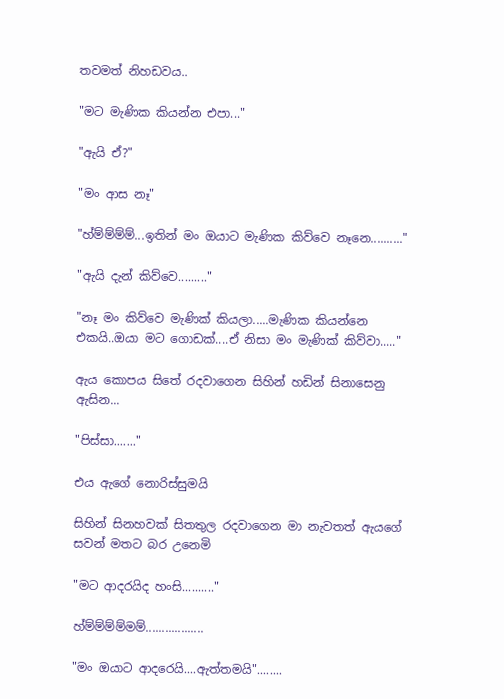තවමත් නිහඩවය..

"මට මැණික කියන්න එපා..."

"ඇයි ඒ?"

"මං ආස නෑ"

"හ්ම්ම්ම්ම්...ඉතින් මං ඔයාට මැණික කිව්වෙ නෑනෙ.........."

"ඇයි දැන් කිව්වෙ........."

"නෑ මං කිව්වෙ මැණික් කියලා.....මැණික කියන්නෙ එකයි..ඔයා මට ගොඩක්....ඒ නිසා මං මැණික් කිව්වා....."

ඇය කොපය සිතේ රදවාගෙන සිහින් හඩින් සිනාසෙනු ඇසින...

"පිස්සා......."

එය ඇගේ නොරිස්සුමයි

සිහින් සිනහවක් සිතතුල රදවාගෙන මා නැවතත් ඇයගේ සවන් මතට බර උනෙමි

"මට ආදරයිද හංසි.........."

හ්ම්ම්ම්ම්මම්..................

"මං ඔයාට ආදරෙයි....ඇත්තමයි"........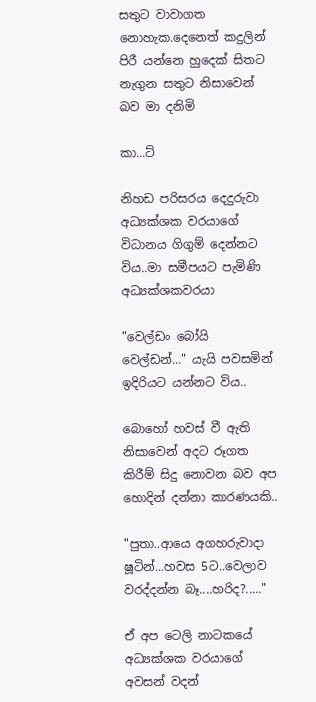සතුට වාවාගත නොහැක.දෙනෙත් කදුලින් පිරී යන්නෙ හුදෙක් සිතට නැගුන සතුට නිසාවෙන් බව මා දනිමි

කා...ට්

නිහඩ පරිසරය දෙදුරුවා අධ්‍යක්ශක වරයාගේ විධානය ගිගුම් දෙන්නට විය..මා සමීපයට පැමිණි අධ්‍යක්ශකවරයා

"වෙල්ඩං බෝයි වෙල්ඩන්..." යැයි පවසමින් ඉදිරියට යන්නට විය..

බොහෝ හවස් වී ඇති නිසාවෙන් අදට රූගත කිරීම් සිදු නොවන බව අප හොදින් දන්නා කාරණයකි..

"පුතා..ආයෙ අගහරුවාදා ෂූටින්...හවස 5ට..වෙලාව වරද්දන්න බෑ....හරිද?....."

ඒ අප ටෙලි නාටකයේ අධ්‍යක්ශක වරයාගේ අවසන් වදන්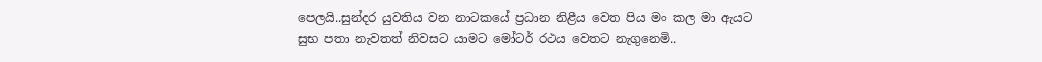පෙලයි..සුන්දර යුවතිය වන නාටකයේ ප්‍රධාන නිළීය වෙත පිය මං කල මා ඇයට සුභ පතා නැවතත් නිවසට යාමට මෝටර් රථය වෙතට නැගුනෙමි..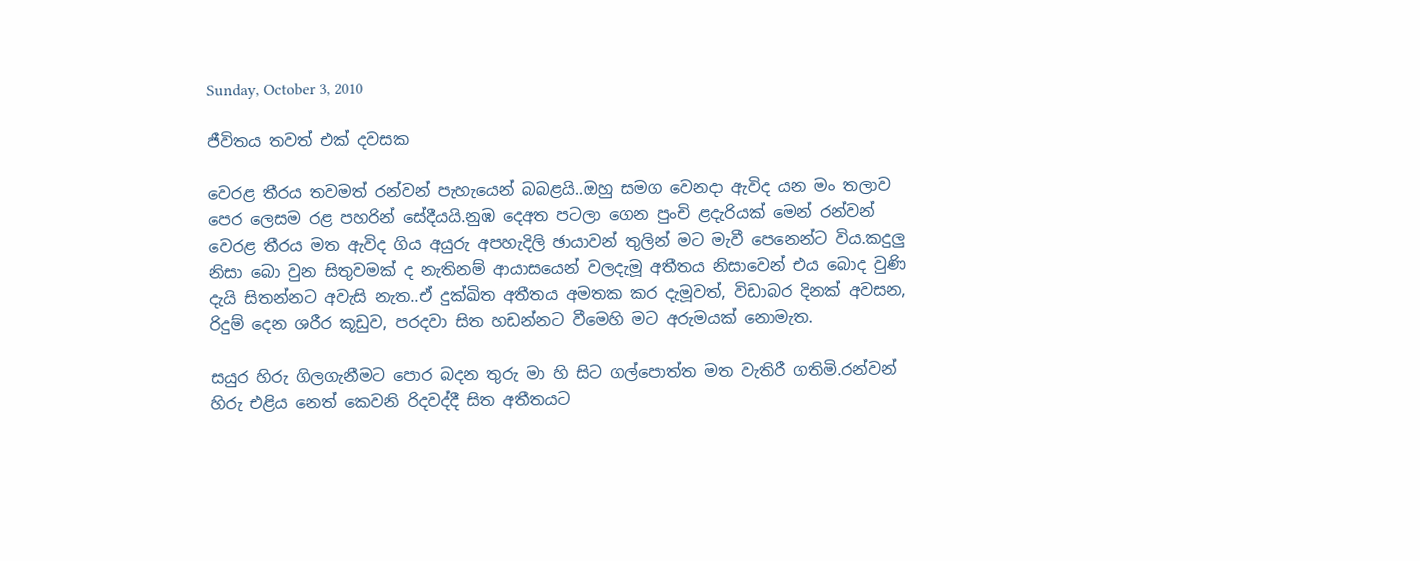Sunday, October 3, 2010

ජීවිතය තවත් එක් දවසක

වෙරළ තීරය තවමත් රන්වන් පැහැයෙන් බබළයි..ඔහු සමග වෙනදා ඇවිද යන මං තලාව පෙර ලෙසම රළ පහරින් සේදීයයි.නුඹ දෙඅත පටලා ගෙන පුංචි ළදැරියක් මෙන් රන්වන් වෙරළ තීරය මත ඇවිද ගිය අයුරු අපහැදිලි ඡායාවන් තුලින් මට මැවී පෙනෙන්ට විය.කදුලු නිසා බො වුන සිතුවමක් ද නැතිනම් ආයාසයෙන් වලදැමූ අතීතය නිසාවෙන් එය බොද වුණි දැයි සිතන්නට අවැසි නැත..ඒ දුක්ඛිත අතීතය අමතක කර දැමූවත්, විඩාබර දිනක් අවසන, රිදුම් දෙන ශරීර කූඩුව, පරදවා සිත හඩන්නට වී‍මෙහි මට අරුමයක් නොමැත.

සයුර හිරු ගිලගැනීමට පොර බදන තුරු මා හි සිට ගල්පොත්ත මත වැතිරී ගතිමි.රන්වන් හිරු එළිය නෙත් කෙවනි රිදවද්දී සිත අතීතයට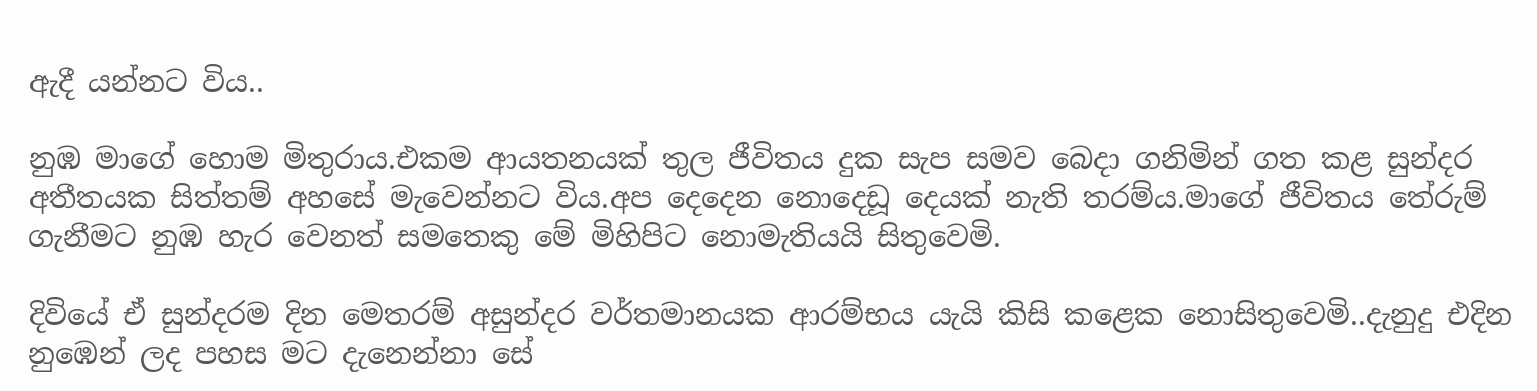ඇදී යන්නට විය..

නුඹ මාගේ හොම මිතුරාය.එකම ආයතනයක් තුල ජීවිතය දුක සැප සමව බෙදා ගනිමින් ගත කළ සුන්දර අතීතයක සිත්තම් අහසේ මැවෙන්නට විය.අප දෙදෙන නොදෙඩූ දෙයක් නැති තරම්ය.මාගේ ජීවිතය තේරුම් ගැනීමට නුඹ හැර වෙනත් සමතෙකු මේ මිහිපිට නොමැතියයි සිතුවෙමි.

දිවියේ ඒ සුන්දරම දින මෙතරම් අසුන්දර වර්තමානයක ආරම්භය යැයි කිසි කළෙක නොසිතුවෙමි..දැනුදු එදින නුඹෙන් ලද පහස මට දැනෙන්නා සේ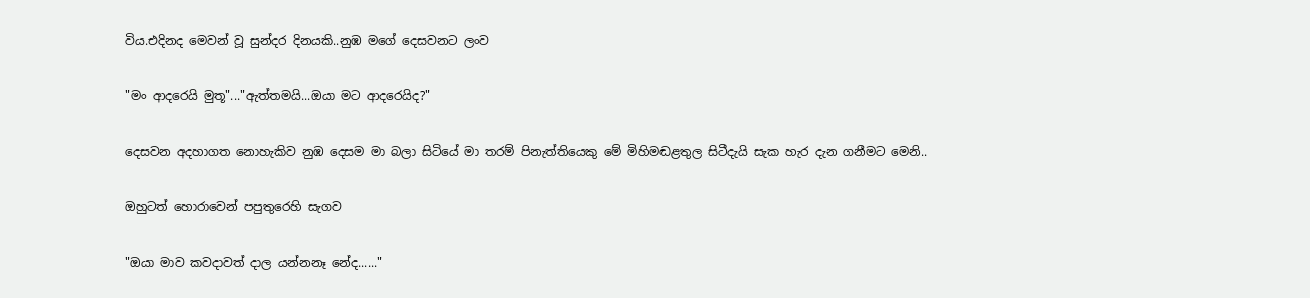විය.එදිනද මෙවන් වූ සුන්දර දිනයකි..නුඹ මගේ දෙසවනට ලංව

"මං ආදරෙයි මුතූ"..."ඇත්තමයි...ඔයා මට ආදරෙයිද?"

දෙසවන අදහාගත නොහැකිව නුඹ දෙසම මා බලා සිටියේ මා තරම් පිනැත්තියෙකු මේ මිහිමඬළතුල සිටීදැයි සැක හැර දැන ගනීමට මෙනි..

ඔහුටත් හො‍රාවෙන් පපුතුරෙහි සැගව

"ඔයා මාව කවදාවත් දාල යන්නනෑ නේද......"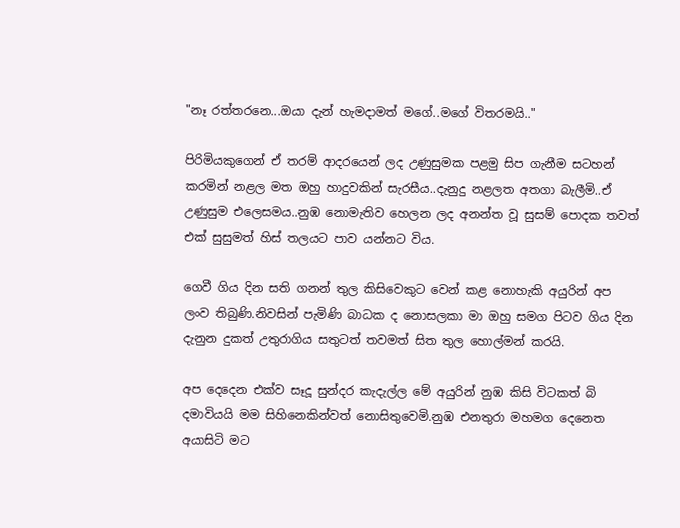"නෑ රත්තරනෙ...ඔයා දැන් හැමදාමත් මගේ..මගේ විතරමයි.."

පිරිමියකුගෙන් ඒ තරම් ආදරයෙන් ලද උණුසුමක පළමු සිප ගැනීම සටහන් කරමින් නළල මත ඔහු හාදුවකින් සැරසීය..දැනුදු නළලත අතගා බැලීමි..ඒ උණුසුම එලෙසමය..නුඹ නොමැතිව හෙලන ලද අනන්ත වූ සුසම් පොදක තවත් එක් සුසුමත් හිස් තලයට පාව යන්නට විය.

ගෙවී ගිය දින සති ගනන් තුල කිසිවෙකුට වෙන් කළ නොහැකි අයුරින් අප ලංව තිබුණි.නිවසින් පැමිණි බාධක ද නොසලකා මා ඔහු සමග පිටව ගිය දින දැනුන දුකත් උතුරාගිය සතුටත් තවමත් සිත තුල හොල්මන් කරයි.

අප දෙදෙන එක්ව සෑදූ සුන්දර කැදැල්ල මේ අයුරින් නුඹ කිසි විටකත් බි දමාවියයි මම සිහිනෙකින්වත් නොසිතුවෙමි.නුඹ එනතුරා මහමග දෙනෙත අයාසිටි මට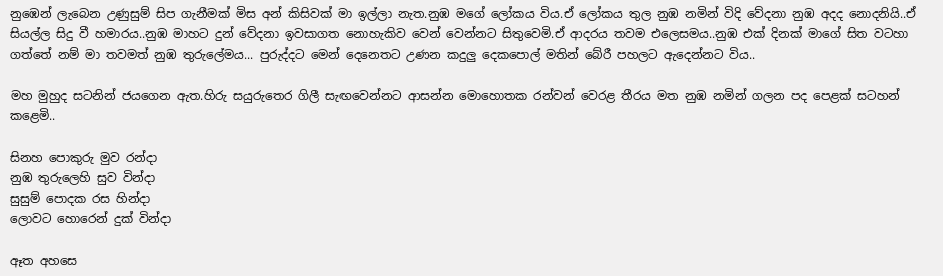නු‍ඹෙන් ලැබෙන උණුසුම් සිප ගැනීමක් මිස අන් කිසිවක් මා ඉල්ලා නැත.නුඹ මගේ ලෝකය විය.ඒ ලෝකය තුල නුඹ නමින් විදි වේදනා නුඹ අදද නොදනියි..ඒ සියල්ල සිදු වී හමාරය..නුඹ මාහට දුන් වේදනා ඉවසාගත නොහැකිව වෙන් වෙන්නට සිතුවෙමි.ඒ ආදරය තවම එලෙසමය..නුඹ එක් දිනක් මාගේ සිත වටහා ගත්තේ නම් මා තවමත් නුඹ තුරුලේමය... පුරුද්දට මෙන් දෙනෙතට උණන කදුලු දෙකපොල් මතින් බේරී පහලට ඇදෙන්නට විය..

මහ මුහුද සටනින් ජයගෙන ඇත.හිරු සයුරුතෙර ගිලී සැඟවෙන්නට ආසන්න මොහොතක රන්වන් වෙරළ තීරය මත නුඹ නමින් ගලන පද පෙළක් සටහන් කළෙමි..

සිනහ පොකුරු මුව රන්දා
නුඹ තුරුලෙහි සුව වින්දා
සුසුම් පොදක රස හින්දා
ලොවට හොරෙන් දුක් වින්දා

ඈත අහසෙ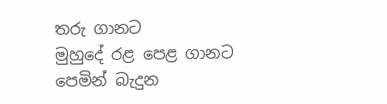තරු ගානට
මුහුදේ රළ පෙළ ගානට
පෙමින් බැදුන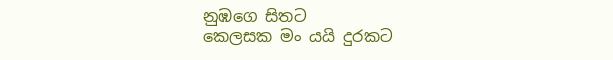නුඹගෙ සිතට
කෙලසක මං යයි දුරකට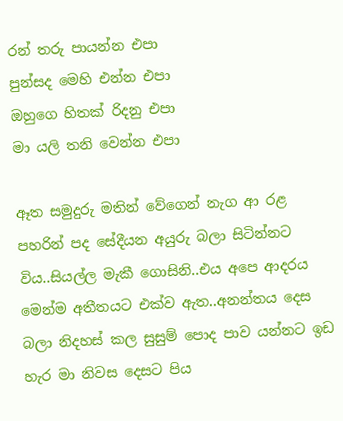රන් තරු පායන්න එපා
පුන්සද මෙ‍හි එන්න එපා
ඔහුගෙ හිතක් රිදනු එපා
මා යලි තනි වෙන්න එපා

ඈත සමුදුරු මතින් වේගෙන් නැග ආ රළ පහරින් පද සේදීයන අයුරු බලා සිටින්නට විය..සියල්ල මැකී ගොසිනි..එය අපෙ ආදරය මෙන්ම අතීතයට එක්ව ඇත..අනන්තය දෙස බලා නිදහස් කල සුසුම් පොද පාව යන්නට ඉඩ හැර මා නිවස දෙසට පිය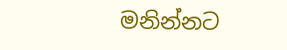මනින්නට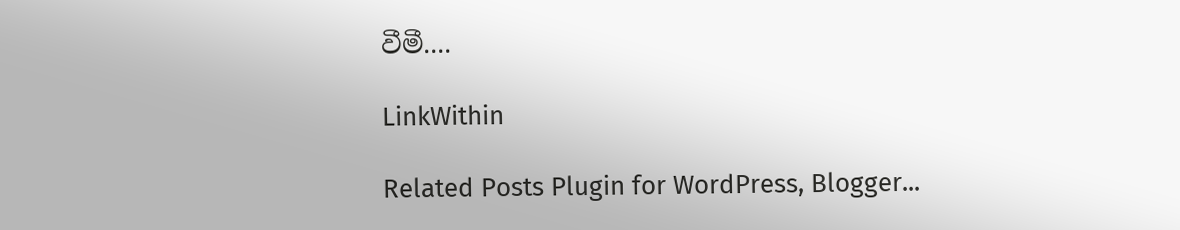වීමී....

LinkWithin

Related Posts Plugin for WordPress, Blogger...